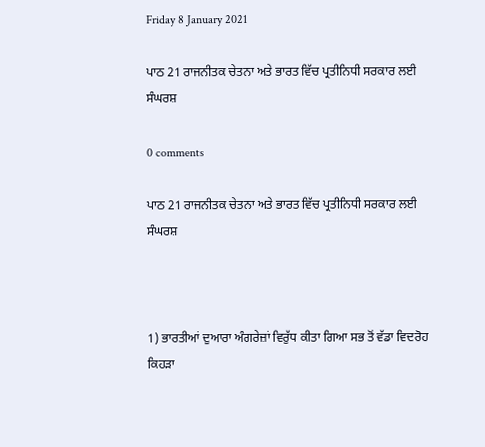Friday 8 January 2021

ਪਾਠ 21 ਰਾਜਨੀਤਕ ਚੇਤਨਾ ਅਤੇ ਭਾਰਤ ਵਿੱਚ ਪ੍ਰਤੀਨਿਧੀ ਸਰਕਾਰ ਲਈ ਸੰਘਰਸ਼

0 comments

ਪਾਠ 21 ਰਾਜਨੀਤਕ ਚੇਤਨਾ ਅਤੇ ਭਾਰਤ ਵਿੱਚ ਪ੍ਰਤੀਨਿਧੀ ਸਰਕਾਰ ਲਈ ਸੰਘਰਸ਼



1) ਭਾਰਤੀਆਂ ਦੁਆਰਾ ਅੰਗਰੇਜ਼ਾਂ ਵਿਰੁੱਧ ਕੀਤਾ ਗਿਆ ਸਭ ਤੋਂ ਵੱਡਾ ਵਿਦਰੋਹ ਕਿਹੜਾ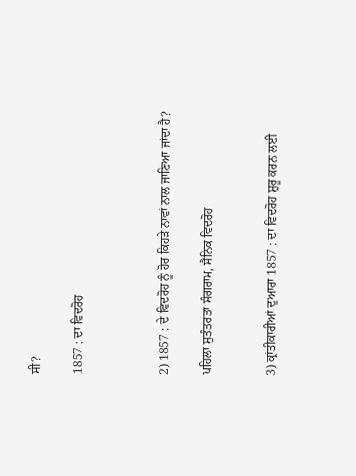ਸੀ?

1857 : ਦਾ ਵਿਦਰੋਹ



2) 1857 : ਦੇ ਵਿਦਰੋਹ ਨੂੰ ਹੋਰ ਕਿਹੜੇ ਨਾਵਾਂ ਨਾਲ ਜਾਣਿਆ ਜਾਂਦਾ ਹੈ?

ਪਹਿਲਾ ਸੁਤੰਤਰਤਾ ਸੰਗਰਾਮ, ਸੈਨਿਕ ਵਿਦਰੋਹ


3) ਕ੍ਰਾਂਤੀਕਾਰੀਆਂ ਦੁਆਰਾ 1857 : ਦਾ ਵਿਦਰੋਹ ਸ਼ੁਰੂ ਕਰਨ ਲਈ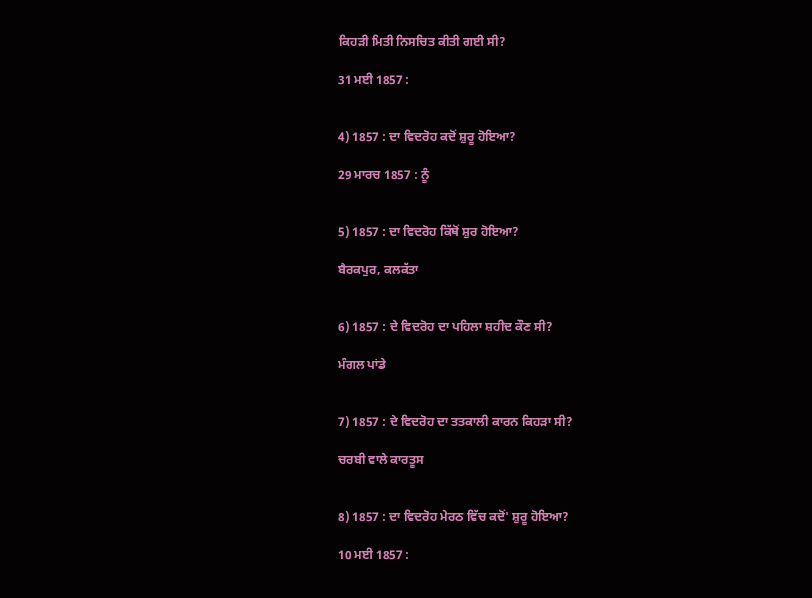ਕਿਹੜੀ ਮਿਤੀ ਨਿਸਚਿਤ ਕੀਤੀ ਗਈ ਸੀ?

31 ਮਈ 1857 :


4) 1857 : ਦਾ ਵਿਦਰੋਹ ਕਦੋਂ ਸ਼ੁਰੂ ਹੋਇਆ?

29 ਮਾਰਚ 1857 : ਨੂੰ


5) 1857 : ਦਾ ਵਿਦਰੋਹ ਕਿੱਥੋਂ ਸ਼ੁਰ ਹੋਇਆ?

ਬੈਰਕਪੁਰ, ਕਲਕੱਤਾ


6) 1857 : ਦੇ ਵਿਦਰੋਹ ਦਾ ਪਹਿਲਾ ਸ਼ਹੀਦ ਕੌਣ ਸੀ?

ਮੰਗਲ ਪਾਂਡੇ


7) 1857 : ਦੇ ਵਿਦਰੋਹ ਦਾ ਤਤਕਾਲੀ ਕਾਰਨ ਕਿਹੜਾ ਸੀ?

ਚਰਬੀ ਵਾਲੇ ਕਾਰਤੂਸ


8) 1857 : ਦਾ ਵਿਦਰੋਹ ਮੇਰਠ ਵਿੱਚ ਕਦੋਂ' ਸ਼ੁਰੂ ਹੋਇਆ?

10 ਮਈ 1857 :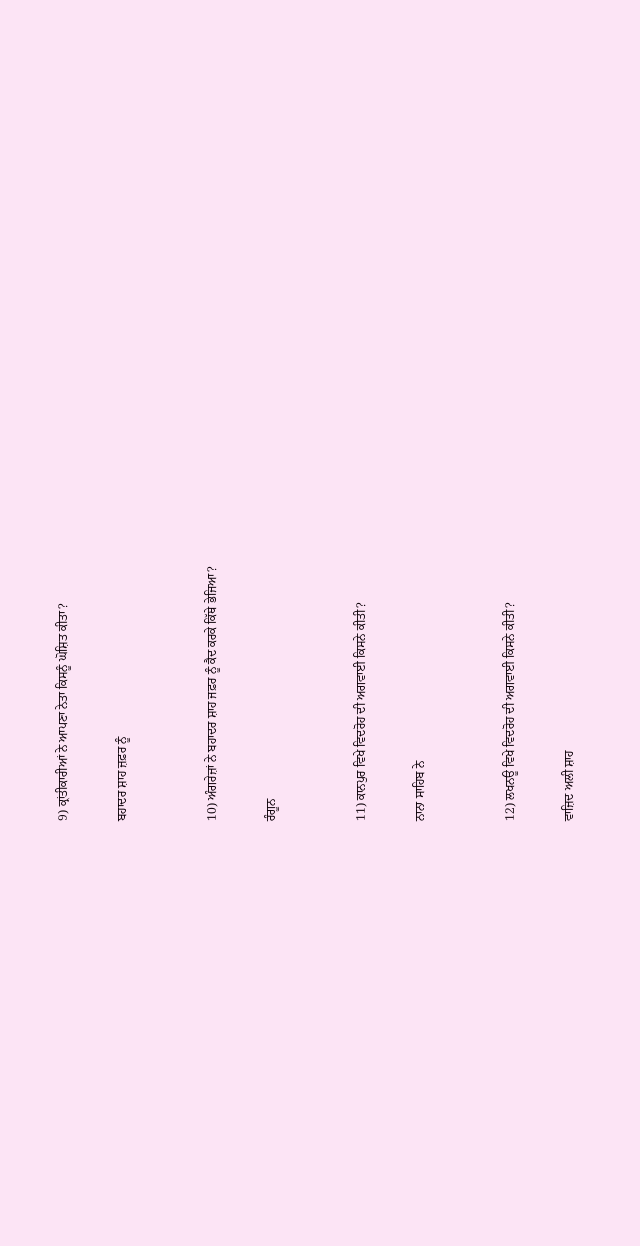9) ਕ੍ਰਾਂਤੀਕਾਰੀਆਂ ਨੇ ਆਪਣਾ ਨੇਤਾ ਕਿਸਨੂੰ ਘੋਸ਼ਿਤ ਕੀਤਾ?

ਬਹਾਦਰ ਸ਼ਾਹ ਜ਼ਫ਼ਰ ਨੂੰ


10) ਅੰਗਰੇਜ਼ਾਂ ਨੇ ਬਹਾਦਰ ਸ਼ਾਹ ਜਫ਼ਰ ਨੂੰ ਕੈਦ ਕਰਕੇ ਕਿੱਥੇ ਭੇਜਿਆ?

ਰੰਗੂਨ


11) ਕਾਨਪੁਰ ਵਿਖੇ ਵਿਦਰੋਹ ਦੀ ਅਗਵਾਈ ਕਿਸਨੇ ਕੀਤੀ?

ਨਾਨਾ ਸਾਹਿਬ ਨੇ


12) ਲਖਨਊ ਵਿਖੇ ਵਿਦਰੋਹ ਦੀ ਅਗਵਾਈ ਕਿਸਨੇ ਕੀਤੀ?

ਵਾਜ਼ਿਦ ਅਲੀ ਸ਼ਾਹ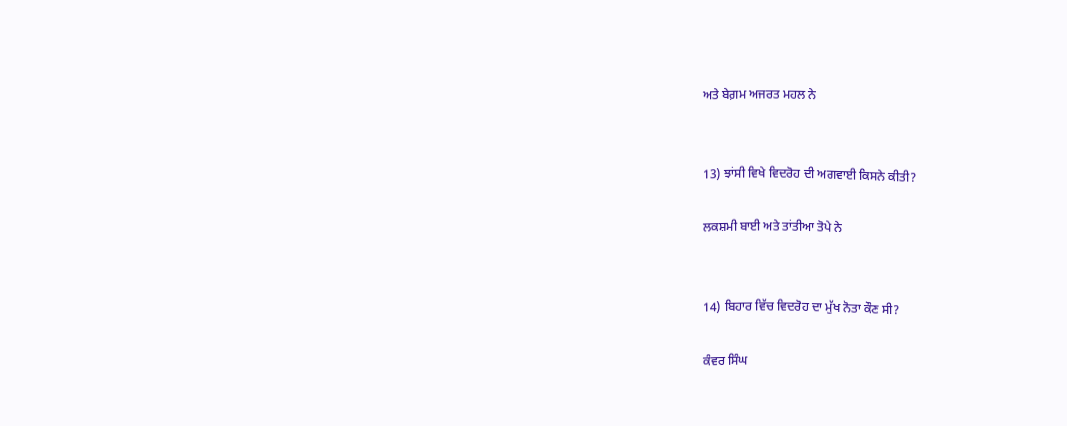ਅਤੇ ਬੇਗ਼ਮ ਅਜਰਤ ਮਹਲ ਨੇ


13) ਝਾਂਸੀ ਵਿਖੇ ਵਿਦਰੋਹ ਦੀ ਅਗਵਾਈ ਕਿਸਨੇ ਕੀਤੀ?

ਲਕਸ਼ਮੀ ਬਾਈ ਅਤੇ ਤਾਂਤੀਆ ਤੋਪੇ ਨੇ


14) ਬਿਹਾਰ ਵਿੱਚ ਵਿਦਰੋਹ ਦਾ ਮੁੱਖ ਨੋਤਾ ਕੌਣ ਸੀ?

ਕੰਵਰ ਸਿੰਘ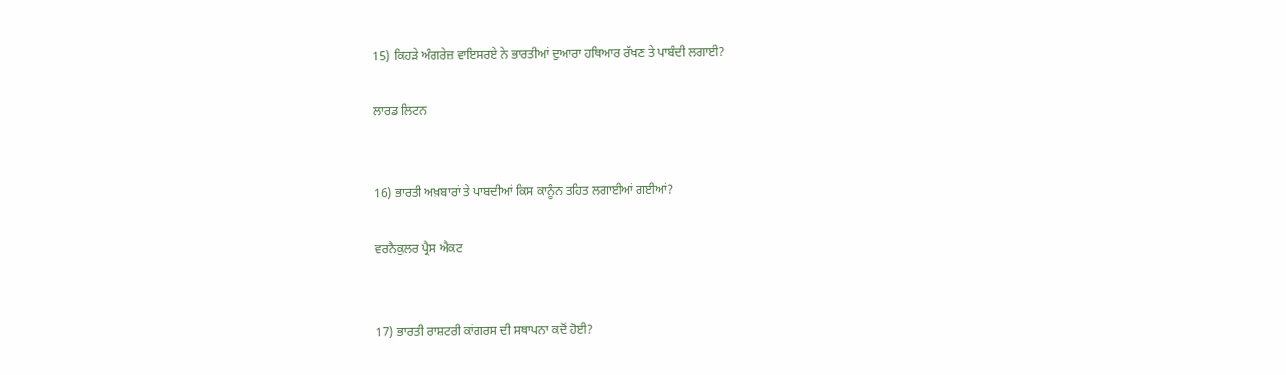15) ਕਿਹੜੇ ਅੰਗਰੇਜ਼ ਵਾਇਸਰਏ ਨੇ ਭਾਰਤੀਆਂ ਦੁਆਰਾ ਹਥਿਆਰ ਰੱਖਣ ਤੇ ਪਾਬੰਦੀ ਲਗਾਈ?

ਲਾਰਡ ਲਿਟਨ


16) ਭਾਰਤੀ ਅਖ਼ਬਾਰਾਂ ਤੇ ਪਾਬਦੀਆਂ ਕਿਸ ਕਾਨੂੰਨ ਤਹਿਤ ਲਗਾਈਆਂ ਗਈਆਂ?

ਵਰਨੈਕੁਲਰ ਪ੍ਰੈਸ ਐਕਟ


17) ਭਾਰਤੀ ਰਾਸ਼ਟਰੀ ਕਾਂਗਰਸ ਦੀ ਸਥਾਪਨਾ ਕਦੋਂ ਹੋਈ?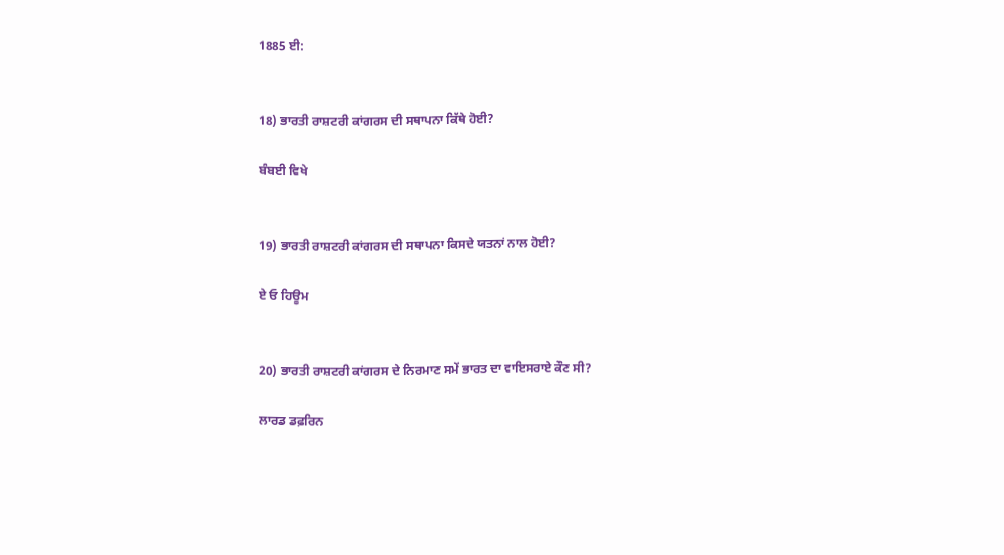1885 ਈ:


18) ਭਾਰਤੀ ਰਾਸ਼ਟਰੀ ਕਾਂਗਰਸ ਦੀ ਸਥਾਪਨਾ ਕਿੱਥੇ ਹੋਈ?

ਬੰਬਈ ਵਿਖੇ


19) ਭਾਰਤੀ ਰਾਸ਼ਟਰੀ ਕਾਂਗਰਸ ਦੀ ਸਥਾਪਨਾ ਕਿਸਦੇ ਯਤਨਾਂ ਨਾਲ ਹੋਈ?

ਏ ਓ ਹਿਊਮ


20) ਭਾਰਤੀ ਰਾਸ਼ਟਰੀ ਕਾਂਗਰਸ ਦੇ ਨਿਰਮਾਣ ਸਮੇਂ ਭਾਰਤ ਦਾ ਵਾਇਸਰਾਏ ਕੌਣ ਸੀ?

ਲਾਰਡ ਡਫ਼ਰਿਨ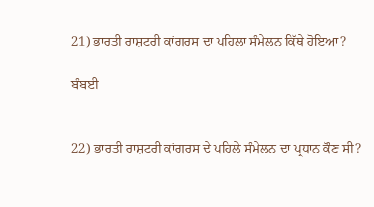21) ਭਾਰਤੀ ਰਾਸ਼ਟਰੀ ਕਾਂਗਰਸ ਦਾ ਪਹਿਲਾ ਸੰਮੇਲਨ ਕਿੱਥੇ ਹੋਇਆ?

ਬੰਬਈ


22) ਭਾਰਤੀ ਰਾਸ਼ਟਰੀ ਕਾਂਗਰਸ ਦੇ ਪਹਿਲੇ ਸੰਮੇਲਨ ਦਾ ਪ੍ਰਧਾਨ ਕੌਣ ਸੀ?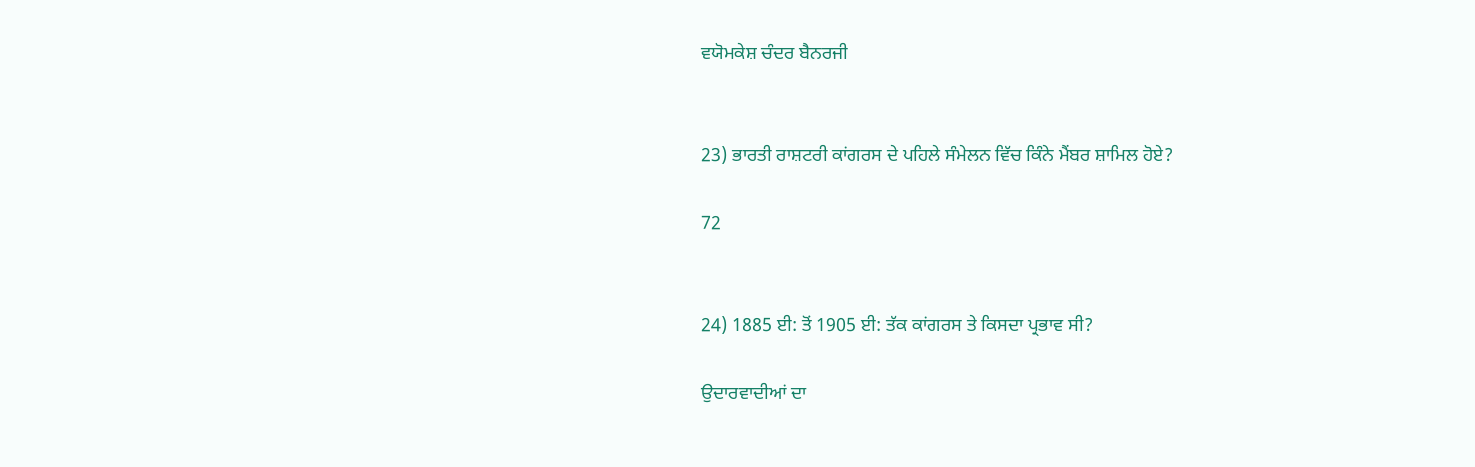ਵਯੋਮਕੇਸ਼ ਚੰਦਰ ਬੈਨਰਜੀ


23) ਭਾਰਤੀ ਰਾਸ਼ਟਰੀ ਕਾਂਗਰਸ ਦੇ ਪਹਿਲੇ ਸੰਮੇਲਨ ਵਿੱਚ ਕਿੰਨੇ ਮੈਂਬਰ ਸ਼ਾਮਿਲ ਹੋਏ?

72


24) 1885 ਈ: ਤੋਂ 1905 ਈ: ਤੱਕ ਕਾਂਗਰਸ ਤੇ ਕਿਸਦਾ ਪ੍ਰਭਾਵ ਸੀ?

ਉਦਾਰਵਾਦੀਆਂ ਦਾ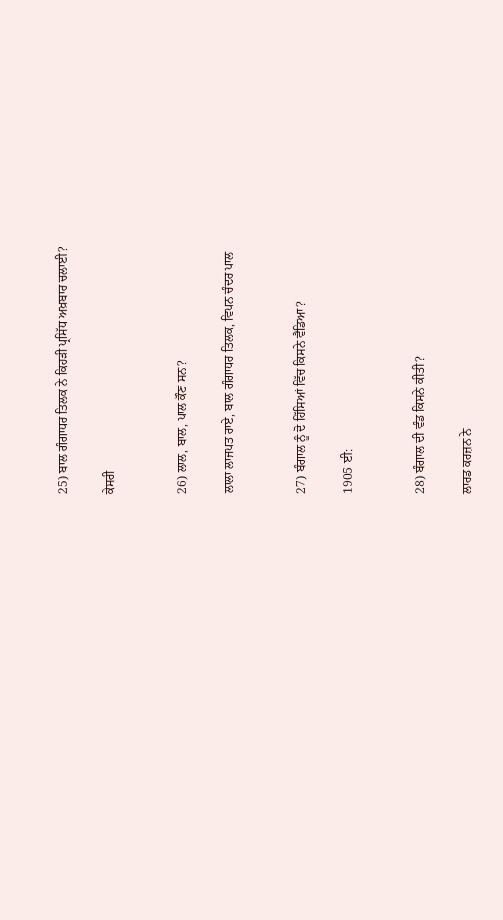25) ਬਾਲ ਗੰਗਾਧਰ ਤਿਲਕ ਨੇ ਕਿਹੜੀ ਪ੍ਰਸਿੱਧ ਅਖ਼ਬਾਰ ਚਲਾਈ?

ਕੇਸਰੀ


26) ਲਾਲ, ਬਾਲ, ਪਾਲ ਕੌਣ ਸਨ?

ਲਾਲਾ ਲਾਜਪਤ ਰਾਏ, ਬਾਲ ਗੰਗਾਧਰ ਤਿਲਕ, ਵਿਪਨ ਚੰਦਰ ਪਾਲ


27) ਬੰਗਾਲ ਨੂੰ ਦੋ ਹਿੱਸਿਆਂ ਵਿੱਚ ਕਿਸਨੇ ਵੈਡਿਆ?

1905 ਈ:


28) ਬੰਗਾਲ ਦੀ ਵੰਡ ਕਿਸਨੇ ਕੀਤੀ?

ਲਾਰਡ ਕਰਜ਼ਨ ਨੇ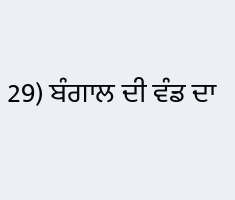29) ਬੰਗਾਲ ਦੀ ਵੰਡ ਦਾ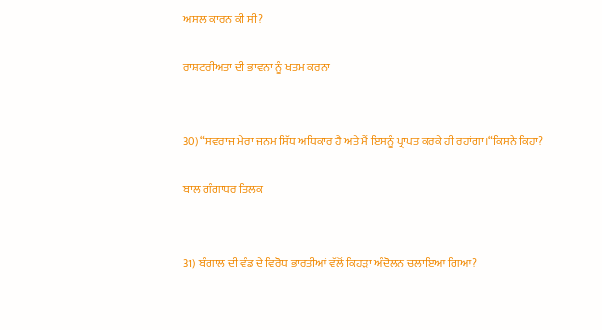ਅਸਲ ਕਾਰਨ ਕੀ ਸੀ?

ਰਾਸ਼ਟਰੀਅਤਾ ਦੀ ਭਾਵਨਾ ਨੂੰ ਖਤਮ ਕਰਨਾ


30) “ਸਵਰਾਜ ਮੇਰਾ ਜਨਮ ਸਿੱਧ ਅਧਿਕਾਰ ਹੈ ਅਤੇ ਮੈਂ ਇਸਨੂੰ ਪ੍ਰਾਪਤ ਕਰਕੇ ਹੀ ਰਹਾਂਗਾ।“ਕਿਸਨੇ ਕਿਹਾ?

ਬਾਲ ਗੰਗਾਧਰ ਤਿਲਕ


31) ਬੰਗਾਲ ਦੀ ਵੰਡ ਦੇ ਵਿਰੋਧ ਭਾਰਤੀਆਂ ਵੱਲੋਂ ਕਿਹੜਾ ਅੰਦੋਲਨ ਚਲਾਇਆ ਗਿਆ?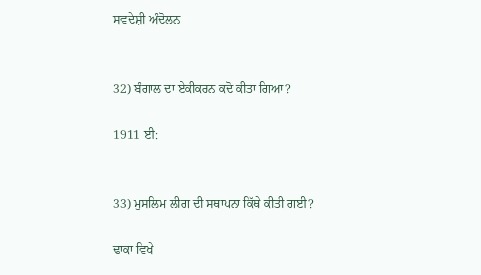ਸਵਦੇਸ਼ੀ ਅੰਦੋਲਨ


32) ਬੰਗਾਲ ਦਾ ਏਕੀਕਰਨ ਕਦੋ ਕੀਤਾ ਗਿਆ?

1911 ਈ:


33) ਮੁਸਲਿਮ ਲੀਗ ਦੀ ਸਥਾਪਨਾ ਕਿੱਥੇ ਕੀਤੀ ਗਈ?

ਢਾਕਾ ਵਿਖੇ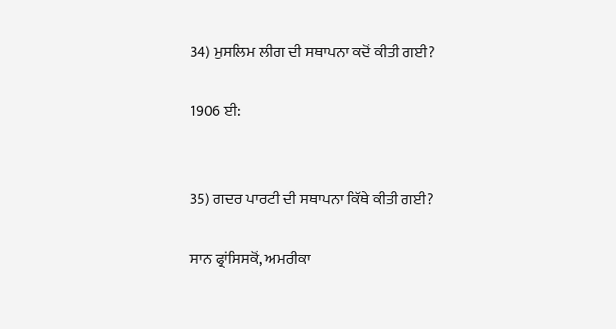34) ਮੁਸਲਿਮ ਲੀਗ ਦੀ ਸਥਾਪਨਾ ਕਦੋਂ ਕੀਤੀ ਗਈ?

1906 ਈ:


35) ਗਦਰ ਪਾਰਟੀ ਦੀ ਸਥਾਪਨਾ ਕਿੱਥੇ ਕੀਤੀ ਗਈ?

ਸਾਨ ਫ੍ਰਾਂਸਿਸਕੋਂ, ਅਮਰੀਕਾ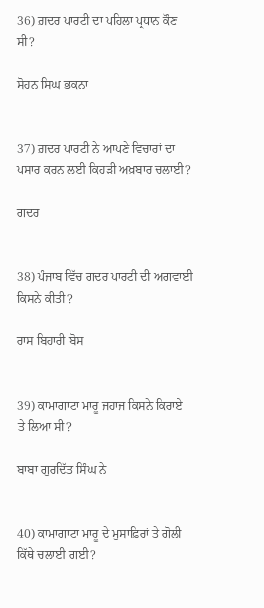36) ਗ਼ਦਰ ਪਾਰਟੀ ਦਾ ਪਹਿਲਾ ਪ੍ਰਧਾਨ ਕੌਣ ਸੀ?

ਸੋਹਨ ਸਿਘ ਭਕਨਾ


37) ਗ਼ਦਰ ਪਾਰਟੀ ਨੇ ਆਪਣੇ ਵਿਚਾਰਾਂ ਦਾ ਪਸਾਰ ਕਰਨ ਲਈ ਕਿਹੜੀ ਅਖ਼ਬਾਰ ਚਲਾਈ?

ਗਦਰ


38) ਪੰਜਾਬ ਵਿੱਚ ਗਦਰ ਪਾਰਟੀ ਦੀ ਅਗਵਾਈ ਕਿਸਨੇ ਕੀਤੀ?

ਰਾਸ ਬਿਹਾਰੀ ਬੋਸ


39) ਕਾਮਾਗਾਟਾ ਮਾਰੂ ਜਹਾਜ ਕਿਸਨੇ ਕਿਰਾਏ ਤੇ ਲਿਆ ਸੀ?

ਬਾਬਾ ਗੁਰਦਿੱਤ ਸਿੰਘ ਨੇ


40) ਕਾਮਾਗਾਟਾ ਮਾਰੂ ਦੇ ਮੁਸਾਫ਼ਿਰਾਂ ਤੇ ਗੋਲੀ ਕਿੱਥੇ ਚਲਾਈ ਗਈ?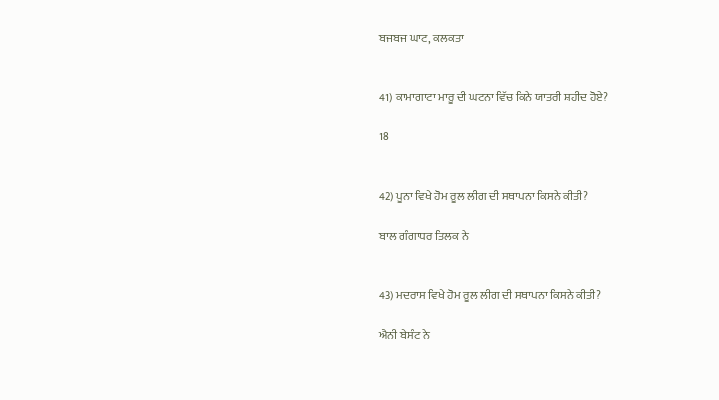ਬਜਬਜ ਘਾਟ, ਕਲਕਤਾ


41) ਕਾਮਾਗਾਟਾ ਮਾਰੂ ਦੀ ਘਟਨਾ ਵਿੱਚ ਕਿਨੇ ਯਾਤਰੀ ਸ਼ਹੀਦ ਹੋਏ?

18


42) ਪੂਨਾ ਵਿਖੇ ਹੋਮ ਰੂਲ ਲੀਗ ਦੀ ਸਥਾਪਨਾ ਕਿਸਨੇ ਕੀਤੀ?

ਬਾਲ ਗੰਗਾਧਰ ਤਿਲਕ ਨੇ


43) ਮਦਰਾਸ ਵਿਖੇ ਹੋਮ ਰੂਲ ਲੀਗ ਦੀ ਸਥਾਪਨਾ ਕਿਸਨੇ ਕੀਤੀ?

ਐਨੀ ਬੇਸੰਟ ਨੇ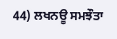44) ਲਖਨਊ ਸਮਝੌਤਾ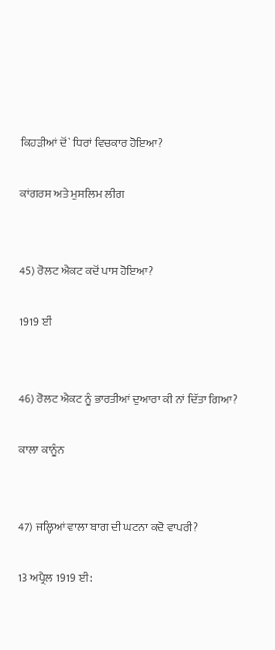ਕਿਹੜੀਆਂ ਦੋਂ` ਧਿਰਾਂ ਵਿਚਕਾਰ ਹੋਇਆ?

ਕਾਂਗਰਸ ਅਤੇ ਮੁਸਲਿਮ ਲੀਗ


45) ਰੋਲਟ ਐਕਟ ਕਦੋਂ ਪਾਸ ਹੋਇਆ?

1919 ਈਂ


46) ਰੋਲਟ ਐਕਟ ਨੂੰ ਭਾਰਤੀਆਂ ਦੁਆਰਾ ਕੀ ਨਾਂ ਦਿੱਤਾ ਗਿਆ?

ਕਾਲਾ ਕਾਨੂੰਨ


47) ਜਲ੍ਹਿਆਂ ਵਾਲਾ ਬਾਗ ਦੀ ਘਟਨਾ ਕਦੋ ਵਾਪਰੀ?

13 ਅਪ੍ਰੈਲ 1919 ਈ: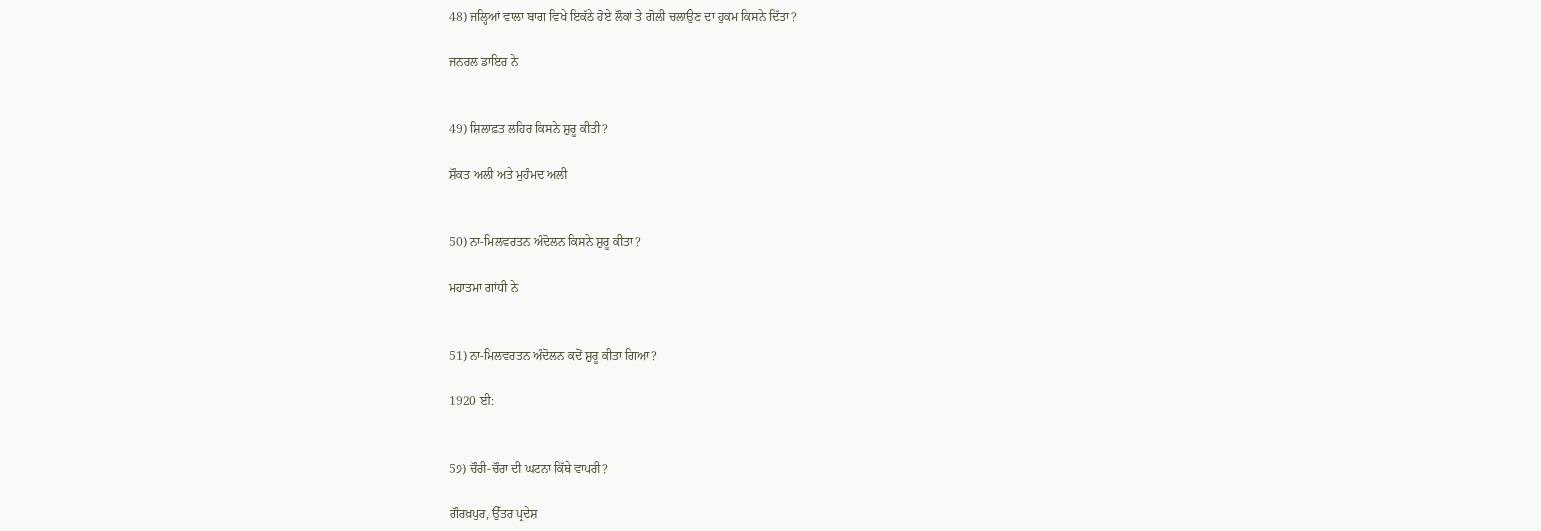48) ਜਲ੍ਹਿਆਂ ਵਾਲਾ ਬਾਗ ਵਿਖੇ ਇਕੱਠੇ ਹੋਏ ਲੌਕਾਂ ਤੇ ਗੋਲੀ ਚਲਾਉਣ ਦਾ ਹੁਕਮ ਕਿਸਨੇ ਦਿੱਤਾ?

ਜਨਰਲ ਡਾਇਰ ਨੇ


49) ਸ਼ਿਲਾਫ਼ਤ ਲਹਿਰ ਕਿਸਨੇ ਸ਼ੁਰੂ ਕੀਤੀ?

ਸ਼ੌਕਤ ਅਲੀ ਅਤੇ ਮੁਹੰਮਦ ਅਲੀ


50) ਨਾ-ਮਿਲਵਰਤਨ ਅੰਦੋਲਨ ਕਿਸਨੇ ਸ਼ੁਰੂ ਕੀਤਾ?

ਮਹਾਤਮਾ ਗਾਂਧੀ ਨੇ


51) ਨਾ-ਮਿਲਵਰਤਨ ਅੰਦੋਲਨ ਕਦੋਂ ਸ਼ੁਰੂ ਕੀਤਾ ਗਿਆ?

1920 ਈ:


5੭) ਚੌਰੀ-ਚੌਰਾ ਦੀ ਘਟਨਾ ਕਿੱਥੇ ਵਾਪਰੀ?

ਗੌਰਖ਼ਪੁਰ, ਉੱਤਰ ਪ੍ਰਦੇਸ਼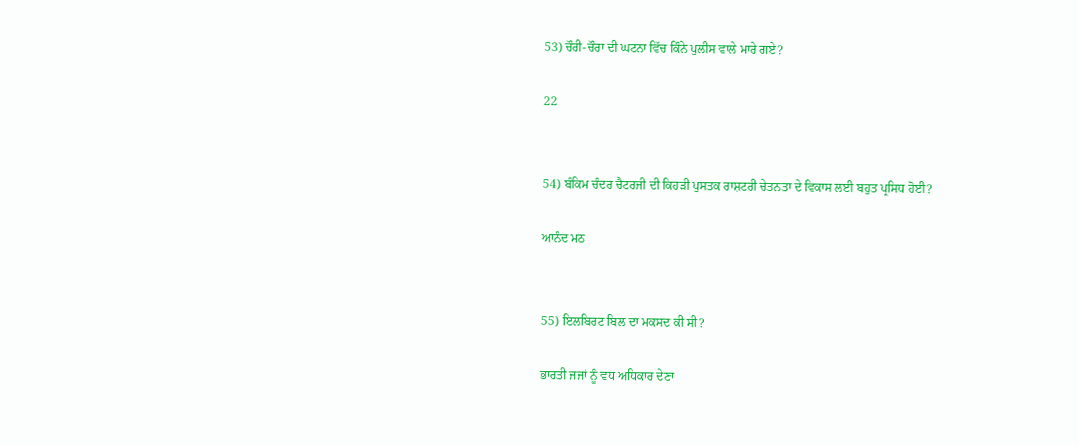53) ਚੌਰੀ-ਚੌਰਾ ਦੀ ਘਟਨਾ ਵਿੱਚ ਕਿੰਨੇ ਪੁਲੀਸ ਵਾਲੇ ਮਾਰੇ ਗਏ?

22


54) ਬੰਕਿਮ ਚੰਦਰ ਚੈਟਰਜੀ ਦੀ ਕਿਹੜੀ ਪੁਸਤਕ ਰਾਸ਼ਟਰੀ ਚੇਤਨਤਾ ਦੇ ਵਿਕਾਸ ਲਈ ਬਹੁਤ ਪ੍ਰਸਿਧ ਹੋਈ?

ਆਨੰਦ ਮਠ


55) ਇਲਬਿਰਟ ਬਿਲ ਦਾ ਮਕਸਦ ਕੀ ਸੀ?

ਭਾਰਤੀ ਜਜਾਂ ਨੂੰ ਵਧ ਅਧਿਕਾਰ ਦੇਣਾ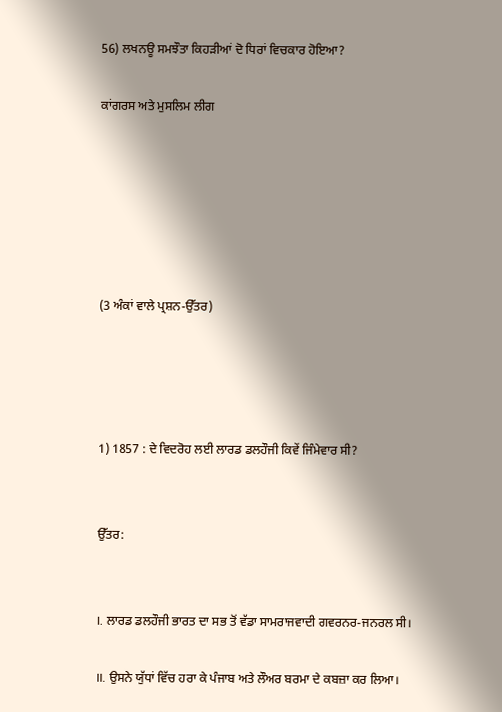56) ਲਖਨਊ ਸਮਝੌਤਾ ਕਿਹੜੀਆਂ ਦੋ ਧਿਰਾਂ ਵਿਚਕਾਰ ਹੋਇਆ?

ਕਾਂਗਰਸ ਅਤੇ ਮੁਸਲਿਮ ਲੀਗ






(3 ਅੰਕਾਂ ਵਾਲੇ ਪ੍ਰਸ਼ਨ-ਉੱਤਰ)




1) 1857 : ਦੇ ਵਿਦਰੋਹ ਲਈ ਲਾਰਡ ਡਲਹੌਜੀ ਕਿਵੇਂ ਜਿੰਮੇਵਾਰ ਸੀ?


ਉੱਤਰ:


I. ਲਾਰਡ ਡਲਹੌਜੀ ਭਾਰਤ ਦਾ ਸਭ ਤੋਂ ਵੱਡਾ ਸਾਮਰਾਜਵਾਦੀ ਗਵਰਨਰ-ਜਨਰਲ ਸੀ।

II. ਉਸਨੇ ਯੁੱਧਾਂ ਵਿੱਚ ਹਰਾ ਕੇ ਪੰਜਾਬ ਅਤੇ ਲੌਅਰ ਬਰਮਾ ਦੇ ਕਬਜ਼ਾ ਕਰ ਲਿਆ।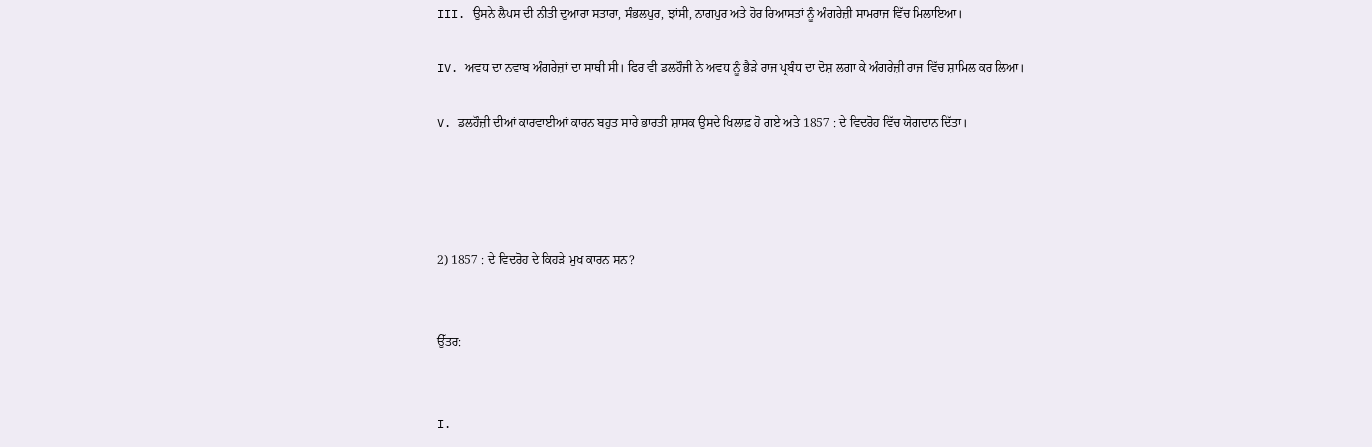III. ਉਸਨੇ ਲੈਪਸ ਦੀ ਨੀਤੀ ਦੁਆਰਾ ਸਤਾਰਾ, ਸੰਭਲਪੁਰ, ਝਾਂਸੀ, ਨਾਗਪੁਰ ਅਤੇ ਹੋਰ ਰਿਆਸਤਾਂ ਨੂੰ ਅੰਗਰੇਜ਼ੀ ਸਾਮਰਾਜ ਵਿੱਚ ਮਿਲਾਇਆ।

IV. ਅਵਧ ਦਾ ਨਵਾਬ ਅੰਗਰੇਜ਼ਾਂ ਦਾ ਸਾਥੀ ਸੀ। ਫਿਰ ਵੀ ਡਲਹੌਜੀ ਨੇ ਅਵਧ ਨੂੰ ਭੈੜੇ ਰਾਜ ਪ੍ਰਬੰਧ ਦਾ ਦੋਸ਼ ਲਗਾ ਕੇ ਅੰਗਰੇਜ਼ੀ ਰਾਜ ਵਿੱਚ ਸ਼ਾਮਿਲ ਕਰ ਲਿਆ।

V. ਡਲਹੌਜ਼ੀ ਦੀਆਂ ਕਾਰਵਾਈਆਂ ਕਾਰਨ ਬਹੁਤ ਸਾਰੇ ਭਾਰਤੀ ਸ਼ਾਸਕ ਉਸਦੇ ਖਿਲਾਫ਼ ਹੋ ਗਏ ਅਤੇ 1857 : ਦੇ ਵਿਦਰੋਹ ਵਿੱਚ ਯੋਗਦਾਨ ਦਿੱਤਾ।




2) 1857 : ਦੇ ਵਿਦਰੋਹ ਦੇ ਕਿਹੜੇ ਮੁਖ ਕਾਰਨ ਸਨ?


ਉੱਤਰ:


I.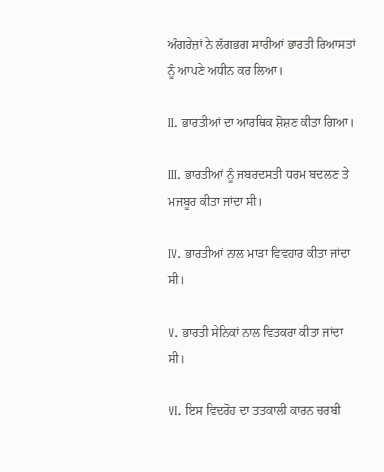ਅੰਗਰੇਜ਼ਾਂ ਨੇ ਲੱਗਭਗ ਸਾਰੀਆਂ ਭਾਰਤੀ ਰਿਆਸਤਾਂ ਨੂੰ ਆਪਣੇ ਅਧੀਨ ਕਰ ਲਿਆ।

II. ਭਾਰਤੀਆਂ ਦਾ ਆਰਥਿਕ ਸ਼ੋਸ਼ਣ ਕੀਤਾ ਗਿਆ।

III. ਭਾਰਤੀਆਂ ਨੂੰ ਜਬਰਦਸਤੀ ਧਰਮ ਬਦਲਣ ਤੇ ਮਜਬੂਰ ਕੀਤਾ ਜਾਂਦਾ ਸੀ।

IV. ਭਾਰਤੀਆਂ ਨਾਲ ਮਾੜਾ ਵਿਵਹਾਰ ਕੀਤਾ ਜਾਂਦਾ ਸੀ।

V. ਭਾਰਤੀ ਸੇਨਿਕਾਂ ਨਾਲ ਵਿਤਕਰਾ ਕੀਤਾ ਜਾਂਦਾ ਸੀ।

VI. ਇਸ ਵਿਦਰੋਹ ਦਾ ਤਤਕਾਲੀ ਕਾਰਨ ਚਰਬੀ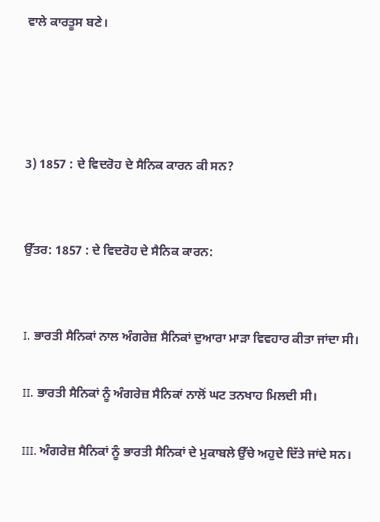ਵਾਲੇ ਕਾਰਤੂਸ ਬਣੇ।




3) 1857 : ਦੇ ਵਿਦਰੋਹ ਦੇ ਸੈਨਿਕ ਕਾਰਨ ਕੀ ਸਨ?


ਉੱਤਰ: 1857 : ਦੇ ਵਿਦਰੋਹ ਦੇ ਸੈਨਿਕ ਕਾਰਨ:


I. ਭਾਰਤੀ ਸੈਨਿਕਾਂ ਨਾਲ ਅੰਗਰੇਜ਼ ਸੈਨਿਕਾਂ ਦੁਆਰਾ ਮਾੜਾ ਵਿਵਹਾਰ ਕੀਤਾ ਜਾਂਦਾ ਸੀ।

II. ਭਾਰਤੀ ਸੈਨਿਕਾਂ ਨੂੰ ਅੰਗਰੇਜ਼ ਸੈਨਿਕਾਂ ਨਾਲੋਂ ਘਟ ਤਨਖਾਹ ਮਿਲਦੀ ਸੀ।

III. ਅੰਗਰੇਜ਼ ਸੈਨਿਕਾਂ ਨੂੰ ਭਾਰਤੀ ਸੈਨਿਕਾਂ ਦੇ ਮੁਕਾਬਲੇ ਉੱਚੇ ਅਹੁਦੇ ਦਿੱਤੇ ਜਾਂਦੇ ਸਨ।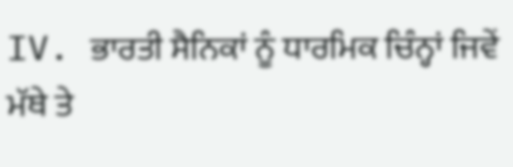IV. ਭਾਰਤੀ ਸੈਨਿਕਾਂ ਨੂੰ ਧਾਰਮਿਕ ਚਿੰਨ੍ਹਾਂ ਜਿਵੇਂ ਮੱਥੇ ਤੇ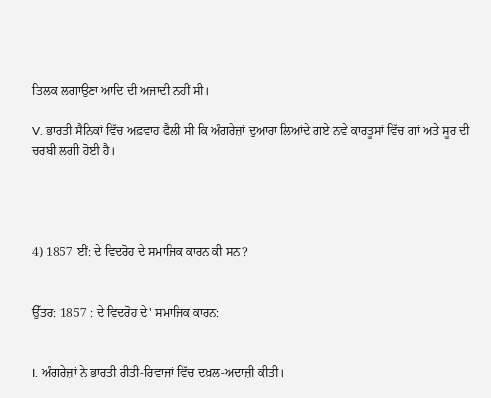ਤਿਲਕ ਲਗਾਉਣਾ ਆਦਿ ਦੀ ਅਜਾਦੀ ਨਹੀਂ ਸੀ।

V. ਭਾਰਤੀ ਸੈਨਿਕਾਂ ਵਿੱਚ ਅਫ਼ਵਾਹ ਫੈਲੀ ਸੀ ਕਿ ਅੰਗਰੇਜ਼ਾਂ ਦੁਆਰਾ ਲਿਆਂਦੇ ਗਏ ਨਵੇ ਕਾਰਤੂਸਾਂ ਵਿੱਚ ਗਾਂ ਅਤੇ ਸੂਰ ਦੀ ਚਰਬੀ ਲਗੀ ਹੋਈ ਹੈ।




4) 1857 ਈਂ: ਦੇ ਵਿਦਰੋਹ ਦੇ ਸਮਾਜਿਕ ਕਾਰਨ ਕੀ ਸਨ?


ਉੱਤਰ: 1857 : ਦੇ ਵਿਦਰੋਹ ਦੇ' ਸਮਾਜਿਕ ਕਾਰਨ:


I. ਅੰਗਰੇਜ਼ਾਂ ਨੇ ਭਾਰਤੀ ਰੀਤੀ-ਰਿਵਾਜਾਂ ਵਿੱਚ ਦਖ਼ਲ-ਅਦਾਜ਼ੀ ਕੀਤੀ।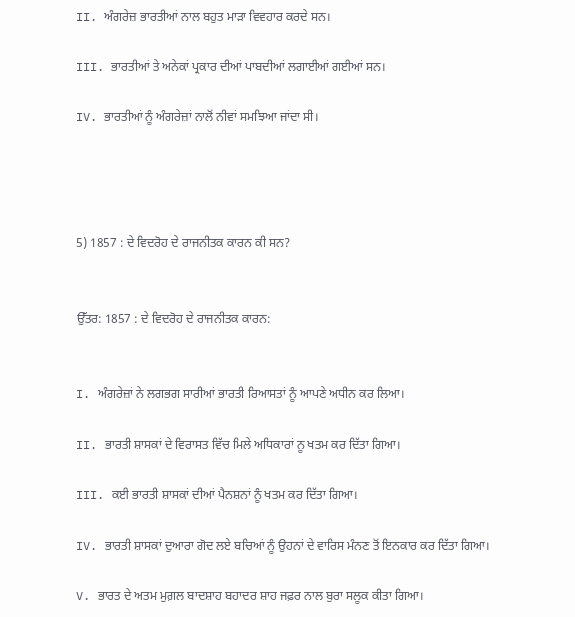II. ਅੰਗਰੇਜ਼ ਭਾਰਤੀਆਂ ਨਾਲ ਬਹੁਤ ਮਾੜਾ ਵਿਵਹਾਰ ਕਰਦੇ ਸਨ।

III. ਭਾਰਤੀਆਂ ਤੇ ਅਨੇਕਾਂ ਪ੍ਰਕਾਰ ਦੀਆਂ ਪਾਬਦੀਆਂ ਲਗਾਈਆਂ ਗਈਆਂ ਸਨ।

IV. ਭਾਰਤੀਆਂ ਨੂੰ ਅੰਗਰੇਜ਼ਾਂ ਨਾਲੋਂ ਨੀਵਾਂ ਸਮਝਿਆ ਜਾਂਦਾ ਸੀ।




5) 1857 : ਦੇ ਵਿਦਰੋਹ ਦੇ ਰਾਜਨੀਤਕ ਕਾਰਨ ਕੀ ਸਨ?


ਉੱਤਰ: 1857 : ਦੇ ਵਿਦਰੋਹ ਦੇ ਰਾਜਨੀਤਕ ਕਾਰਨ:


I. ਅੰਗਰੇਜ਼ਾਂ ਨੇ ਲਗਭਗ ਸਾਰੀਆਂ ਭਾਰਤੀ ਰਿਆਸਤਾਂ ਨੂੰ ਆਪਣੇ ਅਧੀਨ ਕਰ ਲਿਆ।

II. ਭਾਰਤੀ ਸ਼ਾਸਕਾਂ ਦੇ ਵਿਰਾਸਤ ਵਿੱਚ ਮਿਲੇ ਅਧਿਕਾਰਾਂ ਨੂ ਖਤਮ ਕਰ ਦਿੱਤਾ ਗਿਆ।

III. ਕਈ ਭਾਰਤੀ ਸ਼ਾਸਕਾਂ ਦੀਆਂ ਪੈਨਸ਼ਨਾਂ ਨੂੰ ਖਤਮ ਕਰ ਦਿੱਤਾ ਗਿਆ।

IV. ਭਾਰਤੀ ਸ਼ਾਸਕਾਂ ਦੁਆਰਾ ਗੋਦ ਲਏ ਬਚਿਆਂ ਨੂੰ ਉਹਨਾਂ ਦੇ ਵਾਰਿਸ ਮੰਨਣ ਤੋਂ ਇਨਕਾਰ ਕਰ ਦਿੱਤਾ ਗਿਆ।

V. ਭਾਰਤ ਦੇ ਅਤਮ ਮੁਗ਼ਲ ਬਾਦਸ਼ਾਹ ਬਹਾਦਰ ਸ਼ਾਹ ਜਫ਼ਰ ਨਾਲ ਬੁਰਾ ਸਲੂਕ ਕੀਤਾ ਗਿਆ।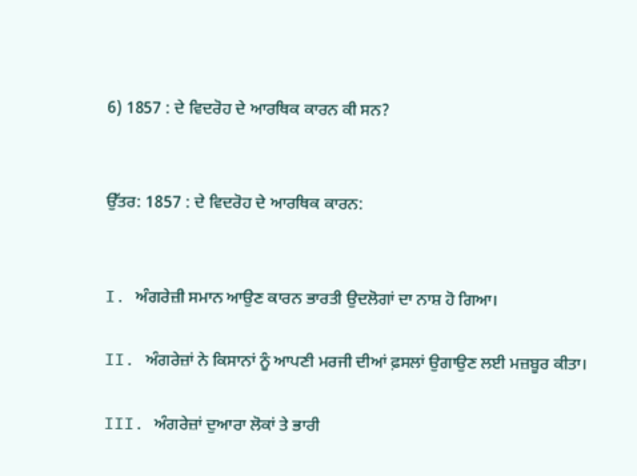6) 1857 : ਦੇ ਵਿਦਰੋਹ ਦੇ ਆਰਥਿਕ ਕਾਰਨ ਕੀ ਸਨ?


ਉੱਤਰ: 1857 : ਦੇ ਵਿਦਰੋਹ ਦੇ ਆਰਥਿਕ ਕਾਰਨ:


I. ਅੰਗਰੇਜ਼ੀ ਸਮਾਨ ਆਉਣ ਕਾਰਨ ਭਾਰਤੀ ਉਦਲੋਗਾਂ ਦਾ ਨਾਸ਼ ਹੋ ਗਿਆ।

II. ਅੰਗਰੇਜ਼ਾਂ ਨੇ ਕਿਸਾਨਾਂ ਨੂੰ ਆਪਣੀ ਮਰਜੀ ਦੀਆਂ ਫ਼ਸਲਾਂ ਉਗਾਉਣ ਲਈ ਮਜ਼ਬੂਰ ਕੀਤਾ।

III. ਅੰਗਰੇਜ਼ਾਂ ਦੁਆਰਾ ਲੋਕਾਂ ਤੇ ਭਾਰੀ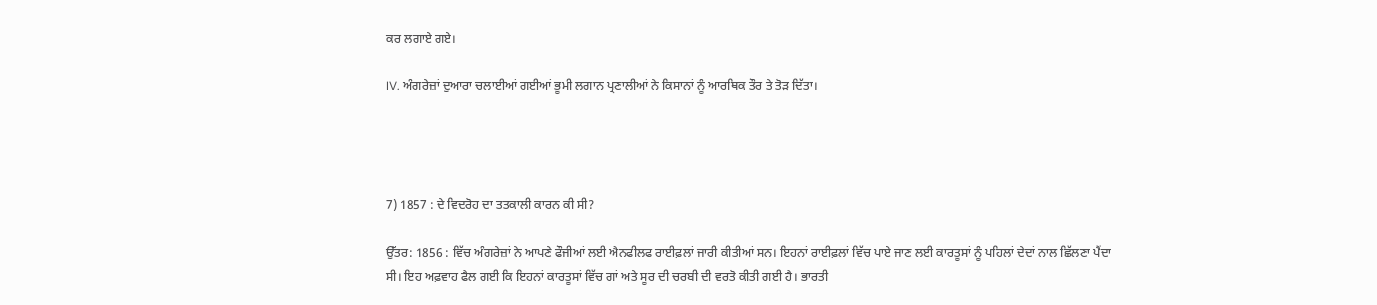ਕਰ ਲਗਾਏ ਗਏ।

IV. ਅੰਗਰੇਜ਼ਾਂ ਦੁਆਰਾ ਚਲਾਈਆਂ ਗਈਆਂ ਭੂਮੀ ਲਗਾਨ ਪ੍ਰਣਾਲੀਆਂ ਨੇ ਕਿਸਾਨਾਂ ਨੂੰ ਆਰਥਿਕ ਤੌਰ ਤੇ ਤੋੜ ਦਿੱਤਾ।




7) 1857 : ਦੇ ਵਿਦਰੋਹ ਦਾ ਤਤਕਾਲੀ ਕਾਰਨ ਕੀ ਸੀ?

ਉੱਤਰ: 1856 : ਵਿੱਚ ਅੰਗਰੇਜ਼ਾਂ ਨੇ ਆਪਣੇ ਫੌਜੀਆਂ ਲਈ ਐਨਫੀਲਫ ਰਾਈਫ਼ਲਾਂ ਜਾਰੀ ਕੀਤੀਆਂ ਸਨ। ਇਹਨਾਂ ਰਾਈਫ਼ਲਾਂ ਵਿੱਚ ਪਾਏ ਜਾਣ ਲਈ ਕਾਰਤੂਸਾਂ ਨੂੰ ਪਹਿਲਾਂ ਦੇਦਾਂ ਨਾਲ ਛਿੱਲਣਾ ਪੈਂਦਾ ਸੀ। ਇਹ ਅਫ਼ਵਾਹ ਫੈਲ ਗਈ ਕਿ ਇਹਨਾਂ ਕਾਰਤੂਸਾਂ ਵਿੱਚ ਗਾਂ ਅਤੇ ਸੂਰ ਦੀ ਚਰਬੀ ਦੀ ਵਰਤੋ ਕੀਤੀ ਗਈ ਹੈ। ਭਾਰਤੀ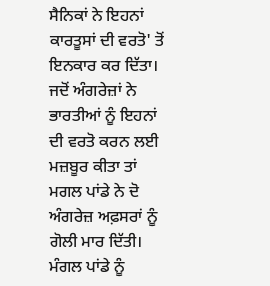ਸੈਨਿਕਾਂ ਨੇ ਇਹਨਾਂ ਕਾਰਤੂਸਾਂ ਦੀ ਵਰਤੋ' ਤੋਂ ਇਨਕਾਰ ਕਰ ਦਿੱਤਾ। ਜਦੋਂ ਅੰਗਰੇਜ਼ਾਂ ਨੇ ਭਾਰਤੀਆਂ ਨੂੰ ਇਹਨਾਂ ਦੀ ਵਰਤੋ ਕਰਨ ਲਈ ਮਜ਼ਬੂਰ ਕੀਤਾ ਤਾਂ ਮਗਲ ਪਾਂਡੇ ਨੇ ਦੋ ਅੰਗਰੇਜ਼ ਅਫ਼ਸਰਾਂ ਨੂੰ ਗੋਲੀ ਮਾਰ ਦਿੱਤੀ। ਮੰਗਲ ਪਾਂਡੇ ਨੂੰ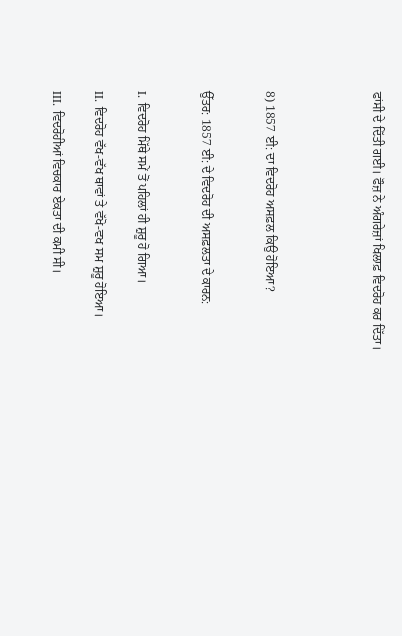ਫਾਂਸੀ ਦੇ ਦਿੱਤੀ ਗਈ। ਫੌਜ਼ ਨੇ ਅੰਗਰੇਜ਼ਾਂ ਖਿਲਾਫ਼ ਵਿਦਰੋਹ ਕਰ ਦਿੱਤਾ।




8) 1857 ਈ: ਦਾ ਵਿਦਰੋਹ ਅਸਫ਼ਲ ਕਿਉ ਹੋਇਆ?


ਉੱਤਰ: 1857 ਈ: ਦੇ ਵਿਦਰੋਹ ਦੀ ਅਸਫ਼ਲਤਾ ਦੇ ਕਾਰਨ:


I. ਵਿਦਰੋਹ ਮਿੱਥੇ ਸਮੇਂ ਤੋਂ ਪਹਿਲਾਂ ਹੀ ਸ਼ੁਰੂ ਹੋ ਗਿਆ।

II. ਵਿਦਰੋਹ ਵੱਖ-ਵੱਖ ਥਾਵਾਂ ਤੇ ਵੱਖੋ-ਵਖ ਸਮ ਸ਼ੁਰੂ ਹੋਇਆ।

III. ਵਿਦਰੋਹੀਆਂ ਵਿਚਕਾਰ ਏਕਤਾ ਦੀ ਕਮੀ ਸੀ।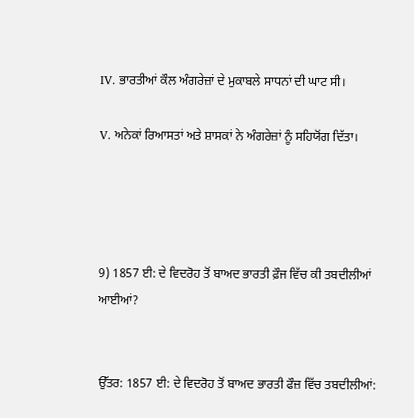IV. ਭਾਰਤੀਆਂ ਕੌਲ ਅੰਗਰੇਜ਼ਾਂ ਦੇ ਮੁਕਾਬਲੇ ਸਾਧਨਾਂ ਦੀ ਘਾਟ ਸੀ।

V. ਅਨੇਕਾਂ ਰਿਆਸਤਾਂ ਅਤੇ ਸ਼ਾਸਕਾਂ ਨੇ ਅੰਗਰੇਜ਼ਾਂ ਨੂੰ ਸਹਿਯੋਂਗ ਦਿੱਤਾ।




9) 1857 ਈ: ਦੇ ਵਿਦਰੋਹ ਤੋਂ ਬਾਅਦ ਭਾਰਤੀ ਫ਼ੌਜ ਵਿੱਚ ਕੀ ਤਬਦੀਲੀਆਂ ਆਈਆਂ?


ਉੱਤਰ: 1857 ਈ: ਦੇ ਵਿਦਰੋਹ ਤੋਂ ਬਾਅਦ ਭਾਰਤੀ ਫੌਜ਼ ਵਿੱਚ ਤਬਦੀਲੀਆਂ: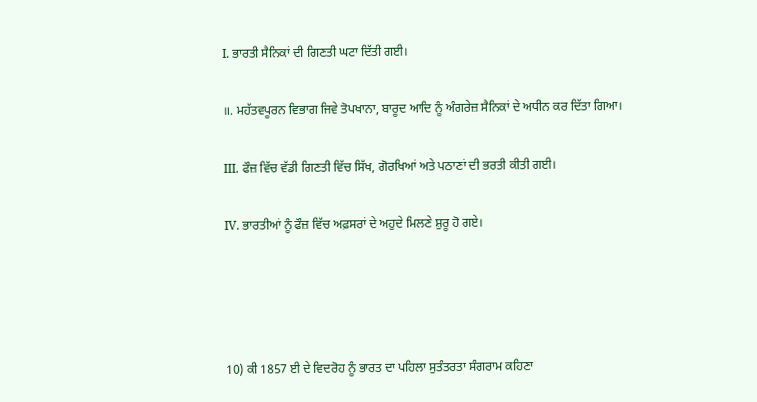I. ਭਾਰਤੀ ਸੈਨਿਕਾਂ ਦੀ ਗਿਣਤੀ ਘਟਾ ਦਿੱਤੀ ਗਈ।

॥. ਮਹੱਤਵਪੂਰਨ ਵਿਭਾਗ ਜਿਵੇ ਤੋਪਖਾਨਾ, ਬਾਰੂਦ ਆਦਿ ਨੂੰ ਅੰਗਰੇਜ਼ ਸੈਨਿਕਾਂ ਦੇ ਅਧੀਨ ਕਰ ਦਿੱਤਾ ਗਿਆ।

III. ਫੌਜ਼ ਵਿੱਚ ਵੱਡੀ ਗਿਣਤੀ ਵਿੱਚ ਸਿੱਖ, ਗੋਰਖਿਆਂ ਅਤੇ ਪਠਾਣਾਂ ਦੀ ਭਰਤੀ ਕੀਤੀ ਗਈ।

IV. ਭਾਰਤੀਆਂ ਨੂੰ ਫੌਜ਼ ਵਿੱਚ ਅਫ਼ਸਰਾਂ ਦੇ ਅਹੁਦੇ ਮਿਲਣੇ ਸ਼ੁਰੂ ਹੋ ਗਏ।




10) ਕੀ 1857 ਈ ਦੇ ਵਿਦਰੋਹ ਨੂੰ ਭਾਰਤ ਦਾ ਪਹਿਲਾ ਸੁਤੰਤਰਤਾ ਸੰਗਰਾਮ ਕਹਿਣਾ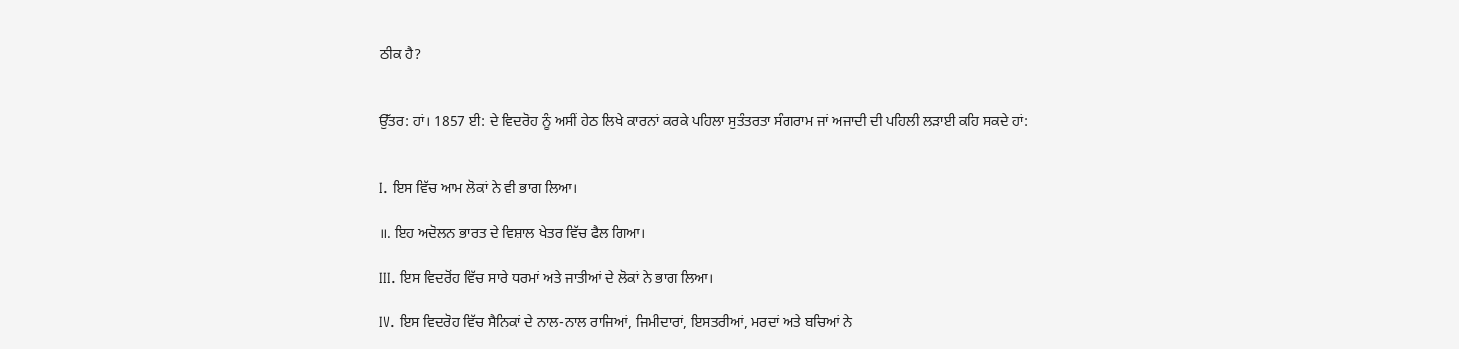ਠੀਕ ਹੈ?


ਉੱਤਰ: ਹਾਂ। 1857 ਈ: ਦੇ ਵਿਦਰੋਹ ਨੂੰ ਅਸੀਂ ਹੇਠ ਲਿਖੇ ਕਾਰਨਾਂ ਕਰਕੇ ਪਹਿਲਾ ਸੁਤੰਤਰਤਾ ਸੰਗਰਾਮ ਜਾਂ ਅਜਾਦੀ ਦੀ ਪਹਿਲੀ ਲੜਾਈ ਕਹਿ ਸਕਦੇ ਹਾਂ:


I. ਇਸ ਵਿੱਚ ਆਮ ਲੋਕਾਂ ਨੇ ਵੀ ਭਾਗ ਲਿਆ।

॥. ਇਹ ਅਦੋਲਨ ਭਾਰਤ ਦੇ ਵਿਸ਼ਾਲ ਖੇਤਰ ਵਿੱਚ ਫੈਲ ਗਿਆ।

III. ਇਸ ਵਿਦਰੋਂਹ ਵਿੱਚ ਸਾਰੇ ਧਰਮਾਂ ਅਤੇ ਜਾਤੀਆਂ ਦੇ ਲੋਕਾਂ ਨੇ ਭਾਗ ਲਿਆ।

IV. ਇਸ ਵਿਦਰੋਹ ਵਿੱਚ ਸੈਨਿਕਾਂ ਦੇ ਨਾਲ-ਨਾਲ ਰਾਜਿਆਂ, ਜਿਮੀਦਾਰਾਂ, ਇਸਤਰੀਆਂ, ਮਰਦਾਂ ਅਤੇ ਬਚਿਆਂ ਨੇ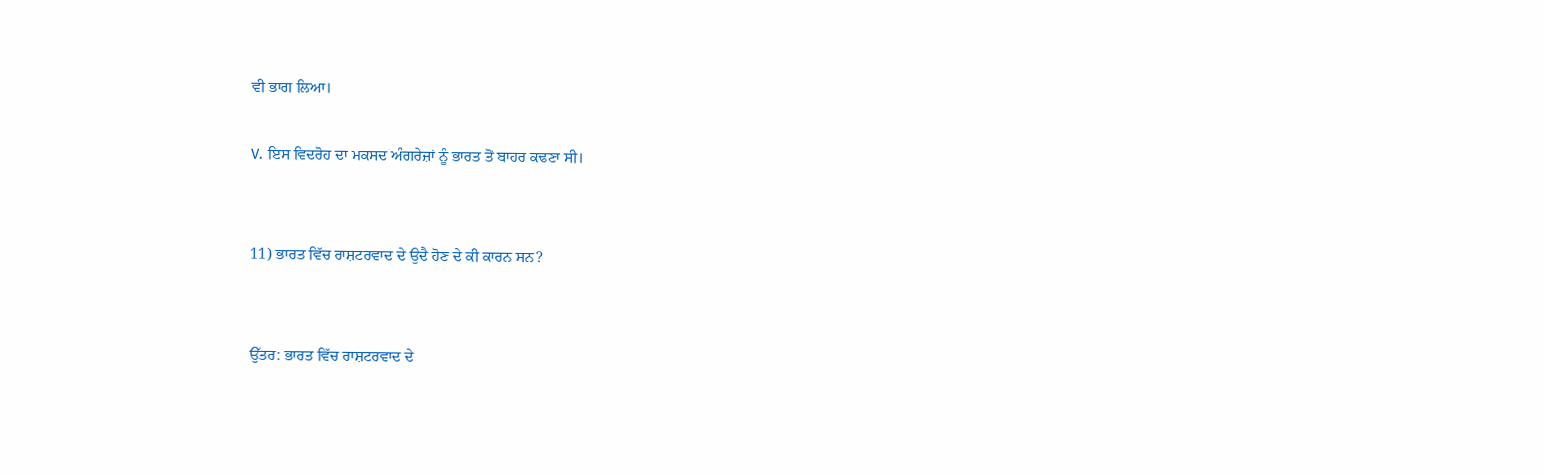ਵੀ ਭਾਗ ਲਿਆ।

V. ਇਸ ਵਿਦਰੋਹ ਦਾ ਮਕਸਦ ਅੰਗਰੇਜ਼ਾਂ ਨੂੰ ਭਾਰਤ ਤੋਂ ਬਾਹਰ ਕਢਣਾ ਸੀ।


11) ਭਾਰਤ ਵਿੱਚ ਰਾਸ਼ਟਰਵਾਦ ਦੇ ਉਦੈ ਹੋਣ ਦੇ ਕੀ ਕਾਰਨ ਸਨ?


ਉੱਤਰ: ਭਾਰਤ ਵਿੱਚ ਰਾਸ਼ਟਰਵਾਦ ਦੇ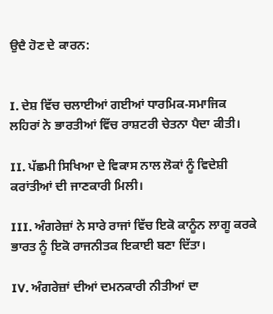ਉਦੈ ਹੋਣ ਦੇ ਕਾਰਨ:


I. ਦੇਸ਼ ਵਿੱਚ ਚਲਾਈਆਂ ਗਈਆਂ ਧਾਰਮਿਕ-ਸਮਾਜਿਕ ਲਹਿਰਾਂ ਨੇ ਭਾਰਤੀਆਂ ਵਿੱਚ ਰਾਸ਼ਟਰੀ ਚੇਤਨਾ ਪੈਦਾ ਕੀਤੀ।

II. ਪੱਛਮੀ ਸਿਖਿਆ ਦੇ ਵਿਕਾਸ ਨਾਲ ਲੋਕਾਂ ਨੂੰ ਵਿਦੇਸ਼ੀ ਕਰਾਂਤੀਆਂ ਦੀ ਜਾਣਕਾਰੀ ਮਿਲੀ।

III. ਅੰਗਰੇਜ਼ਾਂ ਨੇ ਸਾਰੇ ਰਾਜਾਂ ਵਿੱਚ ਇਕੋ ਕਾਨੂੰਨ ਲਾਗੂ ਕਰਕੇ ਭਾਰਤ ਨੂੰ ਇਕੋ ਰਾਜਨੀਤਕ ਇਕਾਈ ਬਣਾ ਦਿੱਤਾ।

IV. ਅੰਗਰੇਜ਼ਾਂ ਦੀਆਂ ਦਮਨਕਾਰੀ ਨੀਤੀਆਂ ਦਾ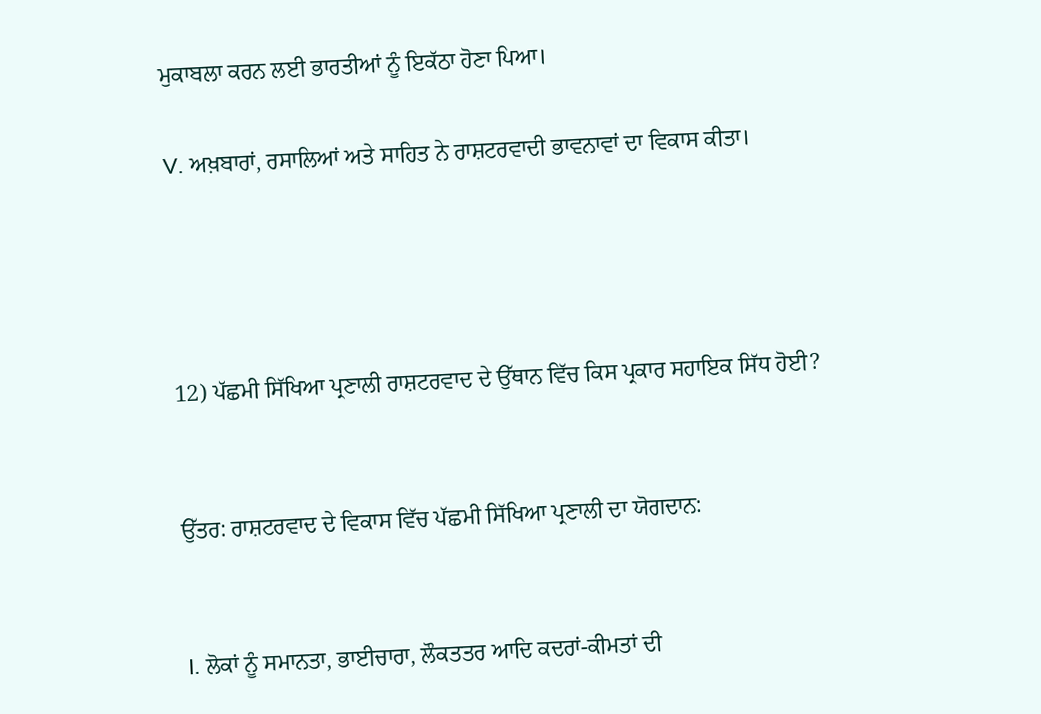ਮੁਕਾਬਲਾ ਕਰਨ ਲਈ ਭਾਰਤੀਆਂ ਨੂੰ ਇਕੱਠਾ ਹੋਣਾ ਪਿਆ।

V. ਅਖ਼ਬਾਰਾਂ, ਰਸਾਲਿਆਂ ਅਤੇ ਸਾਹਿਤ ਨੇ ਰਾਸ਼ਟਰਵਾਦੀ ਭਾਵਨਾਵਾਂ ਦਾ ਵਿਕਾਸ ਕੀਤਾ।




12) ਪੱਛਮੀ ਸਿੱਖਿਆ ਪ੍ਰਣਾਲੀ ਰਾਸ਼ਟਰਵਾਦ ਦੇ ਉੱਥਾਨ ਵਿੱਚ ਕਿਸ ਪ੍ਰਕਾਰ ਸਹਾਇਕ ਸਿੱਧ ਹੋਈ?


ਉੱਤਰ: ਰਾਸ਼ਟਰਵਾਦ ਦੇ ਵਿਕਾਸ ਵਿੱਚ ਪੱਛਮੀ ਸਿੱਖਿਆ ਪ੍ਰਣਾਲੀ ਦਾ ਯੋਗਦਾਨ:


I. ਲੋਕਾਂ ਨੂੰ ਸਮਾਨਤਾ, ਭਾਈਚਾਰਾ, ਲੌਕਤਤਰ ਆਦਿ ਕਦਰਾਂ-ਕੀਮਤਾਂ ਦੀ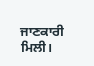ਜਾਣਕਾਰੀ ਮਿਲੀ।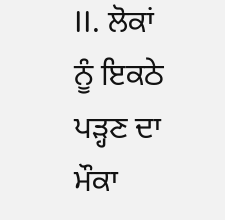II. ਲੋਕਾਂ ਨੂੰ ਇਕਠੇ ਪੜ੍ਹਣ ਦਾ ਮੌਕਾ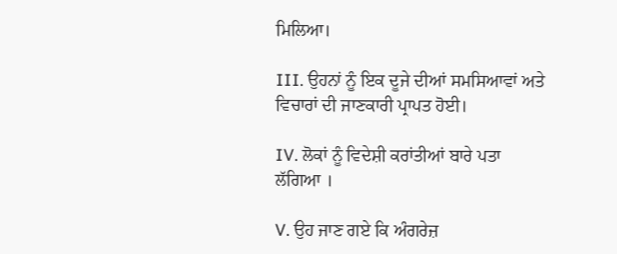ਮਿਲਿਆ।

III. ਉਹਨਾਂ ਨੂੰ ਇਕ ਦੂਜੇ ਦੀਆਂ ਸਮਸਿਆਵਾਂ ਅਤੇ ਵਿਚਾਰਾਂ ਦੀ ਜਾਣਕਾਰੀ ਪ੍ਰਾਪਤ ਹੋਈ।

IV. ਲੋਕਾਂ ਨੂੰ ਵਿਦੇਸ਼ੀ ਕਰਾਂਤੀਆਂ ਬਾਰੇ ਪਤਾ ਲੱਗਿਆ ।

V. ਉਹ ਜਾਣ ਗਏ ਕਿ ਅੰਗਰੇਜ਼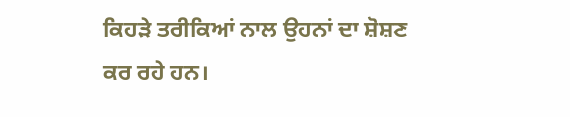ਕਿਹੜੇ ਤਰੀਕਿਆਂ ਨਾਲ ਉਹਨਾਂ ਦਾ ਸ਼ੋਸ਼ਣ ਕਰ ਰਹੇ ਹਨ।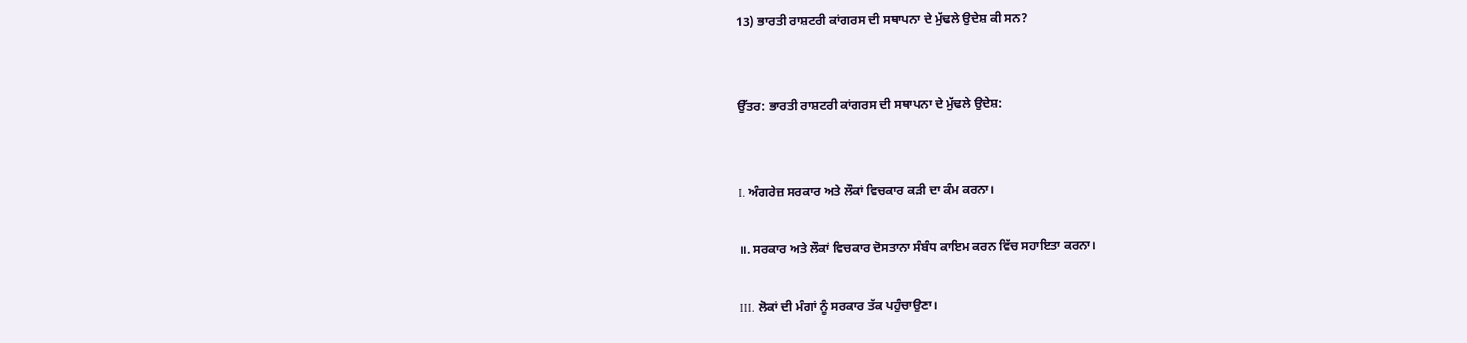13) ਭਾਰਤੀ ਰਾਸ਼ਟਰੀ ਕਾਂਗਰਸ ਦੀ ਸਥਾਪਨਾ ਦੇ ਮੁੱਢਲੇ ਉਦੇਸ਼ ਕੀ ਸਨ?


ਉੱਤਰ: ਭਾਰਤੀ ਰਾਸ਼ਟਰੀ ਕਾਂਗਰਸ ਦੀ ਸਥਾਪਨਾ ਦੇ ਮੁੱਢਲੇ ਉਦੇਸ਼:


I. ਅੰਗਰੇਜ਼ ਸਰਕਾਰ ਅਤੇ ਲੌਕਾਂ ਵਿਚਕਾਰ ਕੜੀ ਦਾ ਕੰਮ ਕਰਨਾ।

॥. ਸਰਕਾਰ ਅਤੇ ਲੌਕਾਂ ਵਿਚਕਾਰ ਦੋਸਤਾਨਾ ਸੰਬੰਧ ਕਾਇਮ ਕਰਨ ਵਿੱਚ ਸਹਾਇਤਾ ਕਰਨਾ।

III. ਲੋਕਾਂ ਦੀ ਮੰਗਾਂ ਨੂੰ ਸਰਕਾਰ ਤੱਕ ਪਹੁੰਚਾਉਣਾ।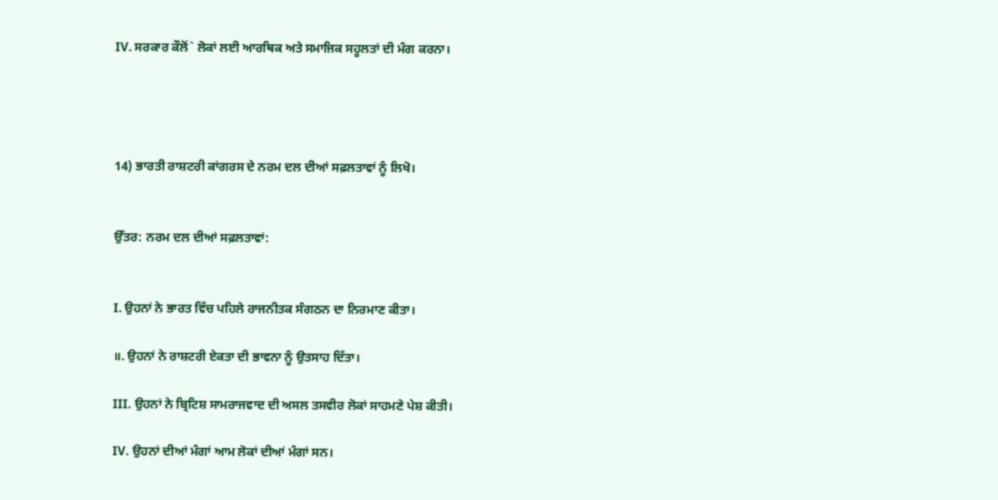IV. ਸਰਕਾਰ ਕੌਲੋਂ` ਲੋਕਾਂ ਲਈ ਆਰਥਿਕ ਅਤੇ ਸਮਾਜਿਕ ਸਹੂਲਤਾਂ ਦੀ ਮੰਗ ਕਰਨਾ।




14) ਭਾਰਤੀ ਰਾਸ਼ਟਰੀ ਕਾਂਗਰਸ ਦੇ ਨਰਮ ਦਲ ਦੀਆਂ ਸਫ਼ਲਤਾਵਾਂ ਨੂੰ ਲਿਖੋ।


ਉੱਤਰ: ਨਰਮ ਦਲ ਦੀਆਂ ਸਫ਼ਲਤਾਵਾਂ:


I. ਉਹਨਾਂ ਨੇ ਭਾਰਤ ਵਿੱਚ ਪਹਿਲੇ ਰਾਜਨੀਤਕ ਸੰਗਠਨ ਦਾ ਨਿਰਮਾਣ ਕੀਤਾ।

॥. ਉਹਨਾਂ ਨੇ ਰਾਸ਼ਟਰੀ ਏਕਤਾ ਦੀ ਭਾਵਨਾ ਨੂੰ ਉਤਸਾਹ ਦਿੱਤਾ।

III. ਉਹਨਾਂ ਨੇ ਬ੍ਰਿਟਿਸ਼ ਸਾਮਰਾਜਵਾਦ ਦੀ ਅਸਲ ਤਸਵੀਰ ਲੋਕਾਂ ਸਾਹਮਣੇ ਪੇਸ਼ ਕੀਤੀ।

IV. ਉਹਨਾਂ ਦੀਆਂ ਮੰਗਾਂ ਆਮ ਲੋਕਾਂ ਦੀਆਂ ਮੰਗਾਂ ਸਨ।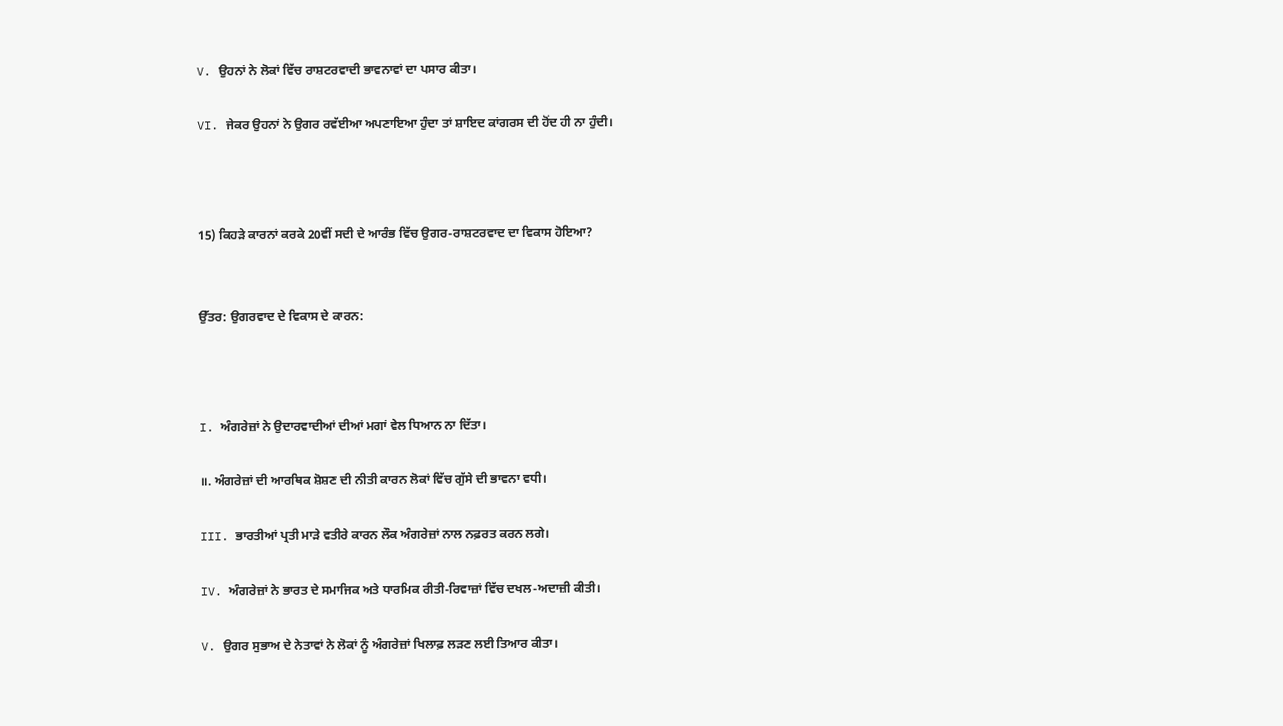V. ਉਹਨਾਂ ਨੇ ਲੋਕਾਂ ਵਿੱਚ ਰਾਸ਼ਟਰਵਾਦੀ ਭਾਵਨਾਵਾਂ ਦਾ ਪਸਾਰ ਕੀਤਾ।

VI. ਜੇਕਰ ਉਹਨਾਂ ਨੇ ਉਗਰ ਰਵੱਈਆ ਅਪਣਾਇਆ ਹੁੰਦਾ ਤਾਂ ਸ਼ਾਇਦ ਕਾਂਗਰਸ ਦੀ ਹੋਂਦ ਹੀ ਨਾ ਹੁੰਦੀ।



15) ਕਿਹੜੇ ਕਾਰਨਾਂ ਕਰਕੇ 20ਵੀਂ ਸਦੀ ਦੇ ਆਰੰਭ ਵਿੱਚ ਉਗਰ-ਰਾਸ਼ਟਰਵਾਦ ਦਾ ਵਿਕਾਸ ਹੋਇਆ?


ਉੱਤਰ: ਉਗਰਵਾਦ ਦੇ ਵਿਕਾਸ ਦੇ ਕਾਰਨ:



I. ਅੰਗਰੇਜ਼ਾਂ ਨੇ ਉਦਾਰਵਾਦੀਆਂ ਦੀਆਂ ਮਗਾਂ ਵੇਲ ਧਿਆਨ ਨਾ ਦਿੱਤਾ।

॥. ਅੰਗਰੇਜ਼ਾਂ ਦੀ ਆਰਥਿਕ ਸ਼ੋਸ਼ਣ ਦੀ ਨੀਤੀ ਕਾਰਨ ਲੋਕਾਂ ਵਿੱਚ ਗੁੱਸੇ ਦੀ ਭਾਵਨਾ ਵਧੀ।

III. ਭਾਰਤੀਆਂ ਪ੍ਰਤੀ ਮਾੜੇ ਵਤੀਰੇ ਕਾਰਨ ਲੌਕ ਅੰਗਰੇਜ਼ਾਂ ਨਾਲ ਨਫ਼ਰਤ ਕਰਨ ਲਗੇ।

IV. ਅੰਗਰੇਜ਼ਾਂ ਨੇ ਭਾਰਤ ਦੇ ਸਮਾਜਿਕ ਅਤੇ ਧਾਰਮਿਕ ਰੀਤੀ-ਰਿਵਾਜ਼ਾਂ ਵਿੱਚ ਦਖਲ-ਅਦਾਜ਼ੀ ਕੀਤੀ।

V. ਉਗਰ ਸੁਭਾਅ ਦੇ ਨੇਤਾਵਾਂ ਨੇ ਲੋਕਾਂ ਨੂੰ ਅੰਗਰੇਜ਼ਾਂ ਖਿਲਾਫ਼ ਲੜਣ ਲਈ ਤਿਆਰ ਕੀਤਾ।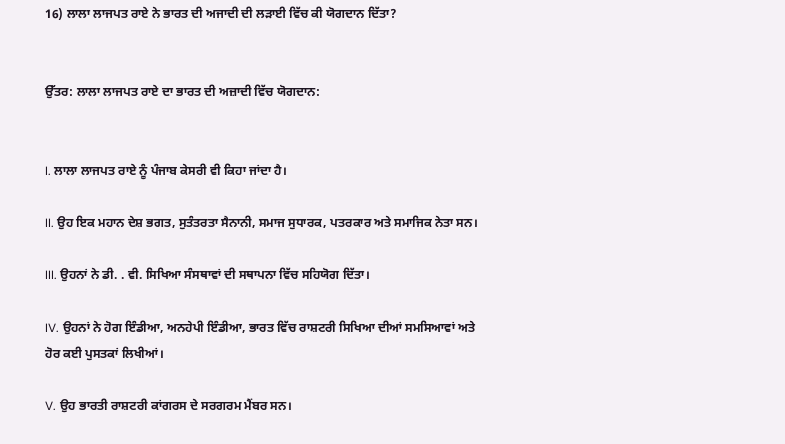16) ਲਾਲਾ ਲਾਜਪਤ ਰਾਏ ਨੇ ਭਾਰਤ ਦੀ ਅਜਾਦੀ ਦੀ ਲੜਾਈ ਵਿੱਚ ਕੀ ਯੋਗਦਾਨ ਦਿੱਤਾ?


ਉੱਤਰ: ਲਾਲਾ ਲਾਜਪਤ ਰਾਏ ਦਾ ਭਾਰਤ ਦੀ ਅਜ਼ਾਦੀ ਵਿੱਚ ਯੋਗਦਾਨ:


I. ਲਾਲਾ ਲਾਜਪਤ ਰਾਏ ਨੂੰ ਪੰਜਾਬ ਕੇਸਰੀ ਵੀ ਕਿਹਾ ਜਾਂਦਾ ਹੈ।

II. ਉਹ ਇਕ ਮਹਾਨ ਦੇਸ਼ ਭਗਤ, ਸੁਤੰਤਰਤਾ ਸੈਨਾਨੀ, ਸਮਾਜ ਸੁਧਾਰਕ, ਪਤਰਕਾਰ ਅਤੇ ਸਮਾਜਿਕ ਨੇਤਾ ਸਨ।

III. ਉਹਨਾਂ ਨੇ ਡੀ. . ਵੀ. ਸਿਖਿਆ ਸੰਸਥਾਵਾਂ ਦੀ ਸਥਾਪਨਾ ਵਿੱਚ ਸਹਿਯੋਗ ਦਿੱਤਾ।

IV. ਉਹਨਾਂ ਨੇ ਹੋਗ ਇੰਡੀਆ, ਅਨਹੇਪੀ ਇੰਡੀਆ, ਭਾਰਤ ਵਿੱਚ ਰਾਸ਼ਟਰੀ ਸਿਖਿਆ ਦੀਆਂ ਸਮਸਿਆਵਾਂ ਅਤੇ ਹੋਰ ਕਈ ਪੁਸਤਕਾਂ ਲਿਖੀਆਂ।

V. ਉਹ ਭਾਰਤੀ ਰਾਸ਼ਟਰੀ ਕਾਂਗਰਸ ਦੇ ਸਰਗਰਮ ਮੈਂਬਰ ਸਨ।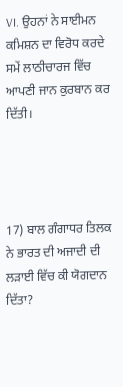VI. ਉਹਨਾਂ ਨੇ ਸਾਈਮਨ ਕਮਿਸ਼ਨ ਦਾ ਵਿਰੋਧ ਕਰਦੇ ਸਮੇਂ ਲਾਠੀਚਾਰਜ ਵਿੱਚ ਆਪਣੀ ਜਾਨ ਕੁਰਬਾਨ ਕਰ ਦਿੱਤੀ।




17) ਬਾਲ ਗੰਗਾਧਰ ਤਿਲਕ ਨੇ ਭਾਰਤ ਦੀ ਅਜਾਦੀ ਦੀ ਲੜਾਈ ਵਿੱਚ ਕੀ ਯੋਗਦਾਨ ਦਿੱਤਾ?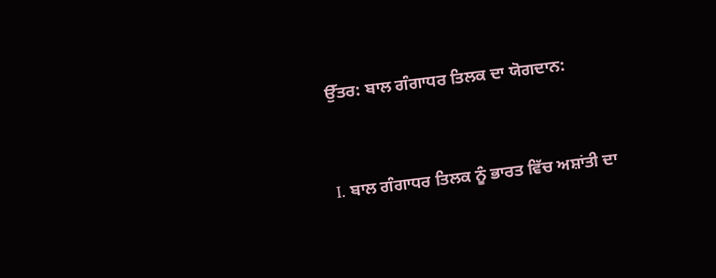ਉੱਤਰ: ਬਾਲ ਗੰਗਾਧਰ ਤਿਲਕ ਦਾ ਯੋਗਦਾਨ:


I. ਬਾਲ ਗੰਗਾਧਰ ਤਿਲਕ ਨੂੰ ਭਾਰਤ ਵਿੱਚ ਅਸ਼ਾਂਤੀ ਦਾ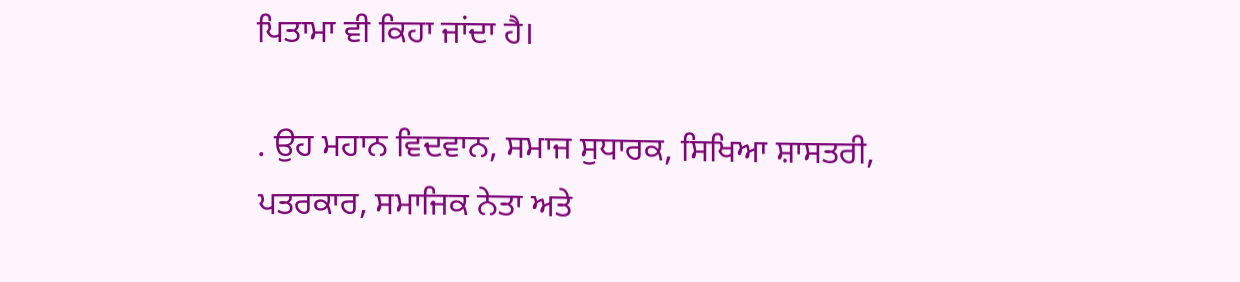ਪਿਤਾਮਾ ਵੀ ਕਿਹਾ ਜਾਂਦਾ ਹੈ।

. ਉਹ ਮਹਾਨ ਵਿਦਵਾਨ, ਸਮਾਜ ਸੁਧਾਰਕ, ਸਿਖਿਆ ਸ਼ਾਸਤਰੀ, ਪਤਰਕਾਰ, ਸਮਾਜਿਕ ਨੇਤਾ ਅਤੇ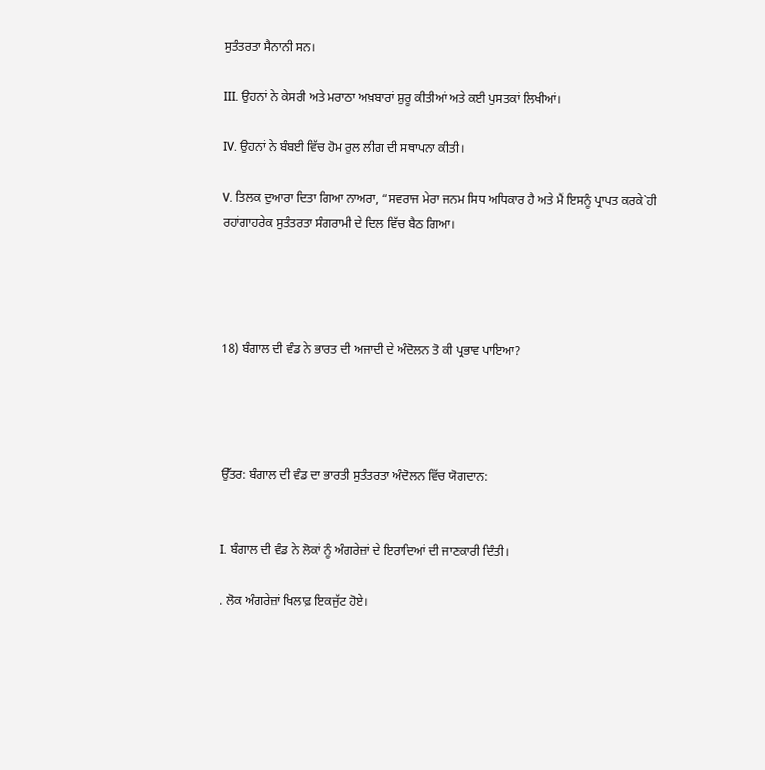ਸੁਤੰਤਰਤਾ ਸੈਨਾਨੀ ਸਨ।

III. ਉਹਨਾਂ ਨੇ ਕੇਸਰੀ ਅਤੇ ਮਰਾਠਾ ਅਖ਼ਬਾਰਾਂ ਸ਼ੁਰੂ ਕੀਤੀਆਂ ਅਤੇ ਕਈ ਪੁਸਤਕਾਂ ਲਿਖੀਆਂ।

IV. ਉਹਨਾਂ ਨੇ ਬੰਬਈ ਵਿੱਚ ਹੋਮ ਰੁਲ ਲੀਗ ਦੀ ਸਥਾਪਨਾ ਕੀਤੀ।

V. ਤਿਲਕ ਦੁਆਰਾ ਦਿਤਾ ਗਿਆ ਨਾਅਰਾ, “ਸਵਰਾਜ ਮੇਰਾ ਜਨਮ ਸਿਧ ਅਧਿਕਾਰ ਹੈ ਅਤੇ ਮੈਂ ਇਸਨੂੰ ਪ੍ਰਾਪਤ ਕਰਕੇ`ਹੀ ਰਹਾਂਗਾਹਰੇਕ ਸੁਤੰਤਰਤਾ ਸੰਗਰਾਮੀ ਦੇ ਦਿਲ ਵਿੱਚ ਬੈਠ ਗਿਆ।




18) ਬੰਗਾਲ ਦੀ ਵੰਡ ਨੇ ਭਾਰਤ ਦੀ ਅਜਾਦੀ ਦੇ ਅੰਦੋਲਨ ਤੋ ਕੀ ਪ੍ਰਭਾਵ ਪਾਇਆ?




ਉੱਤਰ: ਬੰਗਾਲ ਦੀ ਵੰਡ ਦਾ ਭਾਰਤੀ ਸੁਤੰਤਰਤਾ ਅੰਦੋਲਨ ਵਿੱਚ ਯੋਗਦਾਨ:


I. ਬੰਗਾਲ ਦੀ ਵੰਡ ਨੇ ਲੋਕਾਂ ਨੂੰ ਅੰਗਰੇਜ਼ਾਂ ਦੇ ਇਰਾਦਿਆਂ ਦੀ ਜਾਣਕਾਰੀ ਦਿੰਤੀ।

. ਲੋਕ ਅੰਗਰੇਜ਼ਾਂ ਖਿਲਾਫ਼ ਇਕਜੁੱਟ ਹੋਏ।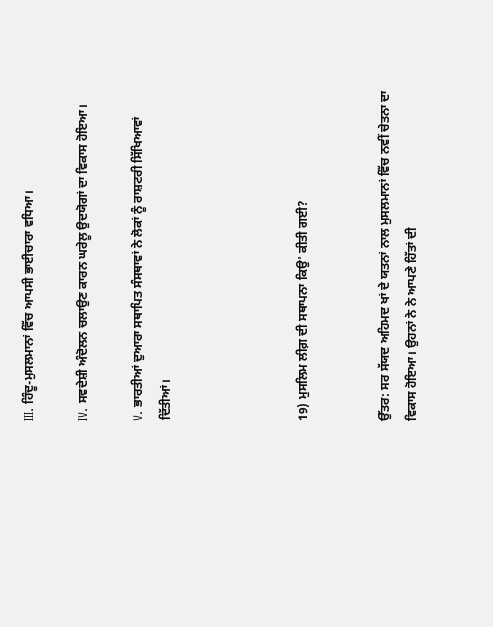III. ਹਿੰਦੂ-ਮੁਸਲਮਾਨਾਂ ਵਿੱਚ ਆਪਸੀ ਭਾਈਚਾਰਾ ਵਧਿਆ।

IV. ਸਵਦੇਸ਼ੀ ਅੰਦੋਲਨ ਚਲਾਉਣ ਕਾਰਨ ਘਰੇਲੂ ਉਦਯੋਗਾਂ ਦਾ ਵਿਕਾਸ ਹੋਇਆ।

V. ਭਾਰਤੀਆਂ ਦੁਆਰਾ ਸਥਾਪਿਤ ਸੰਸਥਾਵਾਂ ਨੇ ਲੋਕਾਂ ਨੂੰ ਰਾਸ਼ਟਰੀ ਸਿੱਖਿਆਵਾਂ ਦਿੱਤੀਆਂ।




19) ਮੁਸਲਿਮ ਲੀਗ਼ ਦੀ ਸਥਾਪਨਾ ਕਿਉ' ਕੀਤੀ ਗਈ?


ਉੱਤਰ: ਸਰ ਸੱਯਦ ਅਹਿਮਦ ਖਾਂ ਦੇ ਯਤਨਾਂ ਨਾਲ ਮੁਸਲਮਾਨਾਂ ਵਿੱਚ ਨਵੀਂ ਚੇਤਨਾ ਦਾ ਵਿਕਾਸ ਹੋਇਆ। ਉਹਨਾਂ ਨੇ ਨੇ ਆਪਣੇ ਹਿੱਤਾਂ ਦੀ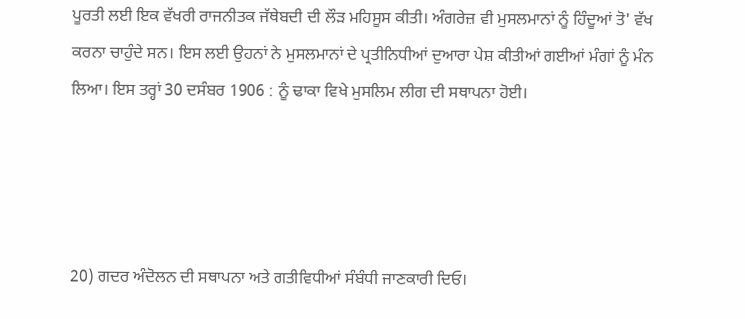ਪੂਰਤੀ ਲਈ ਇਕ ਵੱਖਰੀ ਰਾਜਨੀਤਕ ਜੱਥੇਬਦੀ ਦੀ ਲੌੜ ਮਹਿਸੂਸ ਕੀਤੀ। ਅੰਗਰੇਜ਼ ਵੀ ਮੁਸਲਮਾਨਾਂ ਨੂੰ ਹਿੰਦੂਆਂ ਤੋ' ਵੱਖ ਕਰਨਾ ਚਾਹੁੰਦੇ ਸਨ। ਇਸ ਲਈ ਉਹਨਾਂ ਨੇ ਮੁਸਲਮਾਨਾਂ ਦੇ ਪ੍ਰਤੀਨਿਧੀਆਂ ਦੁਆਰਾ ਪੇਸ਼ ਕੀਤੀਆਂ ਗਈਆਂ ਮੰਗਾਂ ਨੂੰ ਮੰਨ ਲਿਆ। ਇਸ ਤਰ੍ਹਾਂ 30 ਦਸੰਬਰ 1906 : ਨੂੰ ਢਾਕਾ ਵਿਖੇ ਮੁਸਲਿਮ ਲੀਗ ਦੀ ਸਥਾਪਨਾ ਹੋਈ।




20) ਗਦਰ ਅੰਦੋਲਨ ਦੀ ਸਥਾਪਨਾ ਅਤੇ ਗਤੀਵਿਧੀਆਂ ਸੰਬੰਧੀ ਜਾਣਕਾਰੀ ਦਿਓ।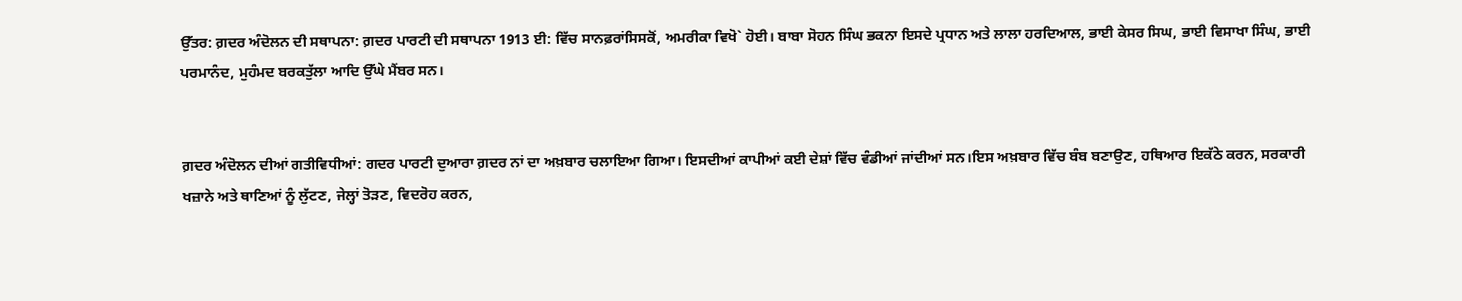ਉੱਤਰ: ਗ਼ਦਰ ਅੰਦੋਲਨ ਦੀ ਸਥਾਪਨਾ: ਗ਼ਦਰ ਪਾਰਟੀ ਦੀ ਸਥਾਪਨਾ 1913 ਈ: ਵਿੱਚ ਸਾਨਫ਼ਰਾਂਸਿਸਕੋਂ, ਅਮਰੀਕਾ ਵਿਖੋ` ਹੋਈ। ਬਾਬਾ ਸੋਹਨ ਸਿੰਘ ਭਕਨਾ ਇਸਦੇ ਪ੍ਰਧਾਨ ਅਤੇ ਲਾਲਾ ਹਰਦਿਆਲ, ਭਾਈ ਕੇਸਰ ਸਿਘ, ਭਾਈ ਵਿਸਾਖਾ ਸਿੰਘ, ਭਾਈ ਪਰਮਾਨੰਦ, ਮੁਹੰਮਦ ਬਰਕਤੁੱਲਾ ਆਦਿ ਉੱਘੇ ਮੈਂਬਰ ਸਨ।


ਗ਼ਦਰ ਅੰਦੋਲਨ ਦੀਆਂ ਗਤੀਵਿਧੀਆਂ: ਗਦਰ ਪਾਰਟੀ ਦੁਆਰਾ ਗ਼ਦਰ ਨਾਂ ਦਾ ਅਖ਼ਬਾਰ ਚਲਾਇਆ ਗਿਆ। ਇਸਦੀਆਂ ਕਾਪੀਆਂ ਕਈ ਦੇਸ਼ਾਂ ਵਿੱਚ ਵੰਡੀਆਂ ਜਾਂਦੀਆਂ ਸਨ।ਇਸ ਅਖ਼ਬਾਰ ਵਿੱਚ ਬੰਬ ਬਣਾਉਣ, ਹਥਿਆਰ ਇਕੱਠੇ ਕਰਨ, ਸਰਕਾਰੀ ਖਜ਼ਾਨੇ ਅਤੇ ਥਾਣਿਆਂ ਨੂੰ ਲੁੱਟਣ, ਜੇਲ੍ਹਾਂ ਤੋੜਣ, ਵਿਦਰੋਹ ਕਰਨ,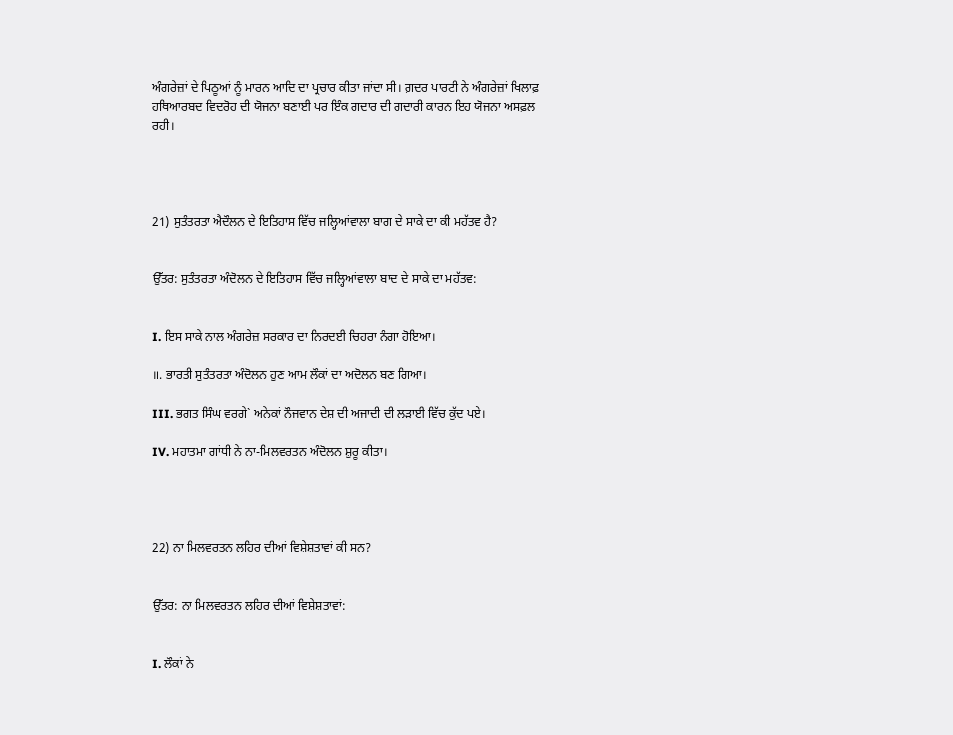ਅੰਗਰੇਜ਼ਾਂ ਦੇ ਪਿਠੂਆਂ ਨੂੰ ਮਾਰਨ ਆਦਿ ਦਾ ਪ੍ਰਚਾਰ ਕੀਤਾ ਜਾਂਦਾ ਸੀ। ਗ਼ਦਰ ਪਾਰਟੀ ਨੇ ਅੰਗਰੇਜ਼ਾਂ ਖਿਲਾਫ਼ ਹਥਿਆਰਬਦ ਵਿਦਰੋਹ ਦੀ ਯੋਜਨਾ ਬਣਾਈ ਪਰ ਇੰਕ ਗਦਾਰ ਦੀ ਗਦਾਰੀ ਕਾਰਨ ਇਹ ਯੋਜਨਾ ਅਸਫ਼ਲ ਰਹੀ।




21) ਸੁਤੰਤਰਤਾ ਐਦੌਲਨ ਦੇ ਇਤਿਹਾਸ ਵਿੱਚ ਜਲ੍ਹਿਆਂਵਾਲਾ ਬਾਗ ਦੇ ਸਾਕੇ ਦਾ ਕੀ ਮਹੱਤਵ ਹੈ?


ਉੱਤਰ: ਸੁਤੰਤਰਤਾ ਅੰਦੋਲਨ ਦੇ ਇਤਿਹਾਸ ਵਿੱਚ ਜਲ੍ਹਿਆਂਵਾਲਾ ਬਾਦ ਦੇ ਸਾਕੇ ਦਾ ਮਹੱਤਵ:


I. ਇਸ ਸਾਕੇ ਨਾਲ ਅੰਗਰੇਜ਼ ਸਰਕਾਰ ਦਾ ਨਿਰਦਈ ਚਿਹਰਾ ਨੰਗਾ ਹੋਇਆ।

॥. ਭਾਰਤੀ ਸੁਤੰਤਰਤਾ ਅੰਦੋਲਨ ਹੁਣ ਆਮ ਲੌਕਾਂ ਦਾ ਅਦੋਲਨ ਬਣ ਗਿਆ।

III. ਭਗਤ ਸਿੰਘ ਵਰਗੇ` ਅਨੇਕਾਂ ਨੌਜਵਾਨ ਦੇਸ਼ ਦੀ ਅਜਾਦੀ ਦੀ ਲੜਾਈ ਵਿੱਚ ਕੁੱਦ ਪਏ।

IV. ਮਹਾਤਮਾ ਗਾਂਧੀ ਨੇ ਨਾ-ਮਿਲਵਰਤਨ ਅੰਦੋਲਨ ਸ਼ੁਰੂ ਕੀਤਾ।




22) ਨਾ ਮਿਲਵਰਤਨ ਲਹਿਰ ਦੀਆਂ ਵਿਸ਼ੇਸ਼ਤਾਵਾਂ ਕੀ ਸਨ?


ਉੱਤਰ: ਨਾ ਮਿਲਵਰਤਨ ਲਹਿਰ ਦੀਆਂ ਵਿਸ਼ੇਸ਼ਤਾਵਾਂ:


I. ਲੌਕਾਂ ਨੇ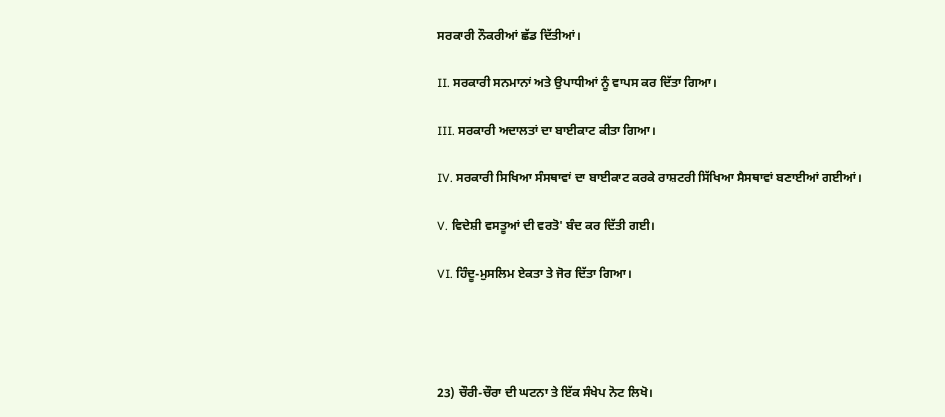ਸਰਕਾਰੀ ਨੌਕਰੀਆਂ ਛੱਡ ਦਿੱਤੀਆਂ।

II. ਸਰਕਾਰੀ ਸਨਮਾਨਾਂ ਅਤੇ ਉਪਾਧੀਆਂ ਨੂੰ ਵਾਪਸ ਕਰ ਦਿੱਤਾ ਗਿਆ।

III. ਸਰਕਾਰੀ ਅਦਾਲਤਾਂ ਦਾ ਬਾਈਕਾਟ ਕੀਤਾ ਗਿਆ।

IV. ਸਰਕਾਰੀ ਸਿਖਿਆ ਸੰਸਥਾਵਾਂ ਦਾ ਬਾਈਕਾਟ ਕਰਕੇ ਰਾਸ਼ਟਰੀ ਸਿੱਖਿਆ ਸੈਸਥਾਵਾਂ ਬਣਾਈਆਂ ਗਈਆਂ।

V. ਵਿਦੇਸ਼ੀ ਵਸਤੂਆਂ ਦੀ ਵਰਤੋ' ਬੰਦ ਕਰ ਦਿੱਤੀ ਗਈ।

VI. ਹਿੰਦੂ-ਮੁਸਲਿਮ ਏਕਤਾ ਤੇ ਜੋਰ ਦਿੱਤਾ ਗਿਆ।




23) ਚੌਰੀ-ਚੌਰਾ ਦੀ ਘਟਨਾ ਤੇ ਇੱਕ ਸੰਖੇਪ ਨੋਟ ਲਿਖੋ।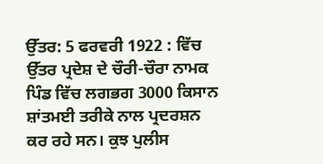ਉੱਤਰ: 5 ਫਰਵਰੀ 1922 : ਵਿੱਚ ਉੱਤਰ ਪ੍ਰਦੇਸ਼ ਦੇ ਚੌਰੀ-ਚੌਰਾ ਨਾਮਕ ਪਿੰਡ ਵਿੱਚ ਲਗਭਗ 3000 ਕਿਸਾਨ ਸ਼ਾਂਤਮਈ ਤਰੀਕੇ ਨਾਲ ਪ੍ਰਦਰਸ਼ਨ ਕਰ ਰਹੇ ਸਨ। ਕੁਝ ਪੁਲੀਸ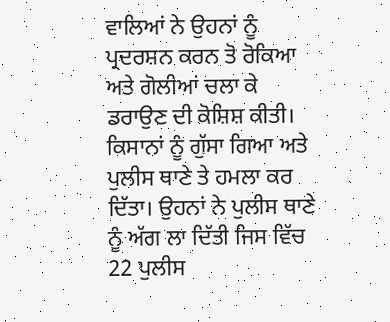ਵਾਲਿਆਂ ਨੇ ਉਹਨਾਂ ਨੂੰ ਪ੍ਰਦਰਸ਼ਨ ਕਰਨ ਤੋ ਰੋਕਿਆ ਅਤੇ ਗੋਲੀਆਂ ਚਲਾ ਕੇ ਡਰਾਉਣ ਦੀ ਕੋਸ਼ਿਸ਼ ਕੀਤੀ। ਕਿਸਾਨਾਂ ਨੂੰ ਗੁੱਸਾ ਗਿਆ ਅਤੇ ਪੁਲੀਸ ਥਾਣੇ ਤੇ ਹਮਲਾ ਕਰ ਦਿੱਤਾ। ਉਹਨਾਂ ਨੇ ਪੁਲੀਸ ਥਾਣੇ ਨੂੰ ਅੱਗ ਲਾ ਦਿੱਤੀ ਜਿਸ ਵਿੱਚ 22 ਪੁਲੀਸ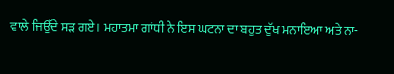ਵਾਲੇ ਜਿਉੱਦੇ ਸੜ ਗਏ। ਮਹਾਤਮਾ ਗਾਂਧੀ ਨੇ ਇਸ ਘਟਨਾ ਦਾ ਬਹੁਤ ਦੁੱਖ ਮਨਾਇਆ ਅਤੇ ਨਾ-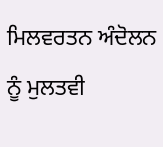ਮਿਲਵਰਤਨ ਅੰਦੋਲਨ ਨੂੰ ਮੁਲਤਵੀ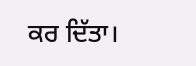ਕਰ ਦਿੱਤਾ।